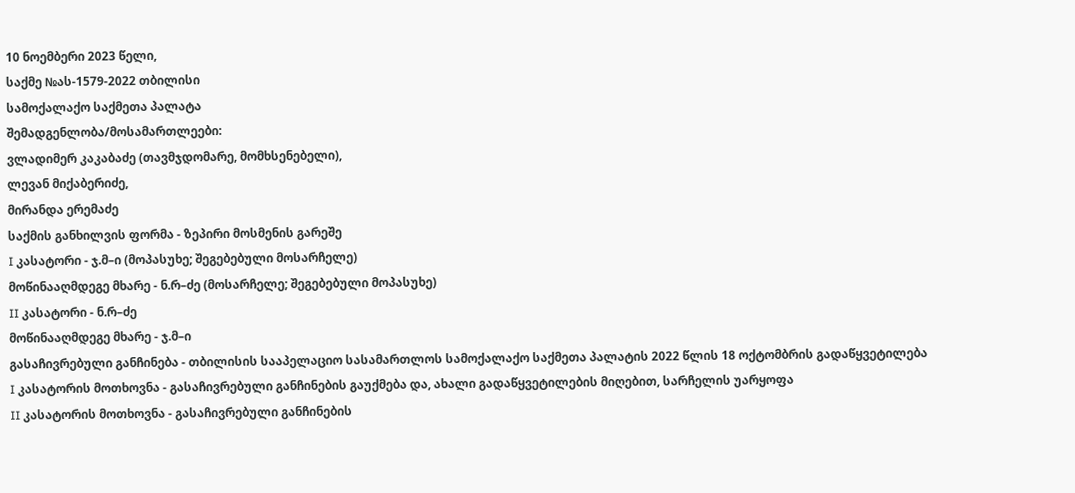10 ნოემბერი 2023 წელი,
საქმე №ას-1579-2022 თბილისი
სამოქალაქო საქმეთა პალატა
შემადგენლობა/მოსამართლეები:
ვლადიმერ კაკაბაძე (თავმჯდომარე, მომხსენებელი),
ლევან მიქაბერიძე,
მირანდა ერემაძე
საქმის განხილვის ფორმა - ზეპირი მოსმენის გარეშე
I კასატორი - ჯ.მ–ი (მოპასუხე; შეგებებული მოსარჩელე)
მოწინააღმდეგე მხარე - ნ.რ–ძე (მოსარჩელე; შეგებებული მოპასუხე)
II კასატორი - ნ.რ–ძე
მოწინააღმდეგე მხარე - ჯ.მ–ი
გასაჩივრებული განჩინება - თბილისის სააპელაციო სასამართლოს სამოქალაქო საქმეთა პალატის 2022 წლის 18 ოქტომბრის გადაწყვეტილება
I კასატორის მოთხოვნა - გასაჩივრებული განჩინების გაუქმება და, ახალი გადაწყვეტილების მიღებით, სარჩელის უარყოფა
II კასატორის მოთხოვნა - გასაჩივრებული განჩინების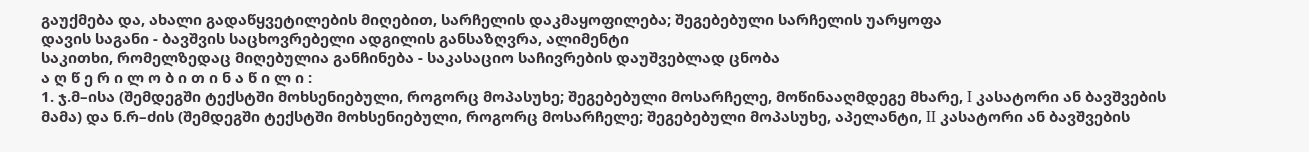გაუქმება და, ახალი გადაწყვეტილების მიღებით, სარჩელის დაკმაყოფილება; შეგებებული სარჩელის უარყოფა
დავის საგანი - ბავშვის საცხოვრებელი ადგილის განსაზღვრა, ალიმენტი
საკითხი, რომელზედაც მიღებულია განჩინება - საკასაციო საჩივრების დაუშვებლად ცნობა
ა ღ წ ე რ ი ლ ო ბ ი თ ი ნ ა წ ი ლ ი :
1. ჯ.მ–ისა (შემდეგში ტექსტში მოხსენიებული, როგორც მოპასუხე; შეგებებული მოსარჩელე, მოწინააღმდეგე მხარე, I კასატორი ან ბავშვების მამა) და ნ.რ–ძის (შემდეგში ტექსტში მოხსენიებული, როგორც მოსარჩელე; შეგებებული მოპასუხე, აპელანტი, II კასატორი ან ბავშვების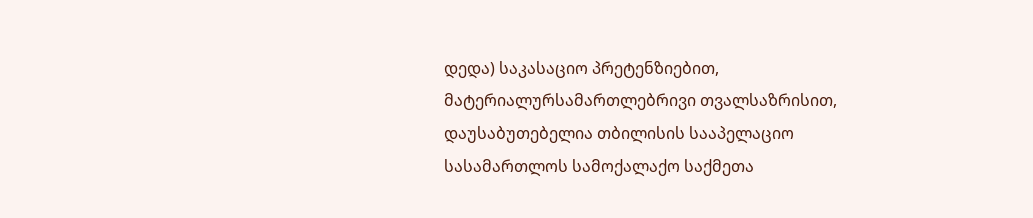დედა) საკასაციო პრეტენზიებით, მატერიალურსამართლებრივი თვალსაზრისით, დაუსაბუთებელია თბილისის სააპელაციო სასამართლოს სამოქალაქო საქმეთა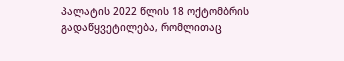პალატის 2022 წლის 18 ოქტომბრის გადაწყვეტილება, რომლითაც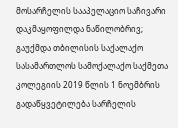მოსარჩელის სააპელაციო საჩივარი დაკმაყოფილდა ნაწილობრივ;
გაუქმდა თბილისის საქალაქო სასამართლოს სამოქალაქო საქმეთა კოლეგიის 2019 წლის 1 ნოემბრის გადაწყვეტილება სარჩელის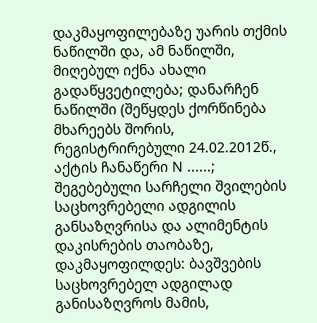დაკმაყოფილებაზე უარის თქმის ნაწილში და, ამ ნაწილში, მიღებულ იქნა ახალი გადაწყვეტილება; დანარჩენ ნაწილში (შეწყდეს ქორწინება მხარეებს შორის, რეგისტრირებული 24.02.2012წ., აქტის ჩანაწერი N ......; შეგებებული სარჩელი შვილების საცხოვრებელი ადგილის განსაზღვრისა და ალიმენტის დაკისრების თაობაზე, დაკმაყოფილდეს: ბავშვების საცხოვრებელ ადგილად განისაზღვროს მამის,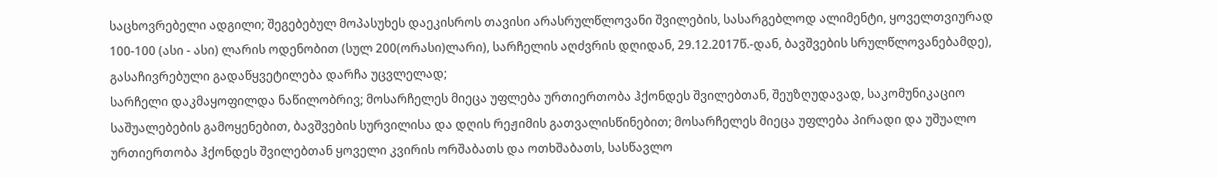საცხოვრებელი ადგილი; შეგებებულ მოპასუხეს დაეკისროს თავისი არასრულწლოვანი შვილების, სასარგებლოდ ალიმენტი, ყოველთვიურად 100-100 (ასი - ასი) ლარის ოდენობით (სულ 200(ორასი)ლარი), სარჩელის აღძვრის დღიდან, 29.12.2017წ.-დან, ბავშვების სრულწლოვანებამდე), გასაჩივრებული გადაწყვეტილება დარჩა უცვლელად;
სარჩელი დაკმაყოფილდა ნაწილობრივ; მოსარჩელეს მიეცა უფლება ურთიერთობა ჰქონდეს შვილებთან, შეუზღუდავად, საკომუნიკაციო საშუალებების გამოყენებით, ბავშვების სურვილისა და დღის რეჟიმის გათვალისწინებით; მოსარჩელეს მიეცა უფლება პირადი და უშუალო ურთიერთობა ჰქონდეს შვილებთან ყოველი კვირის ორშაბათს და ოთხშაბათს, სასწავლო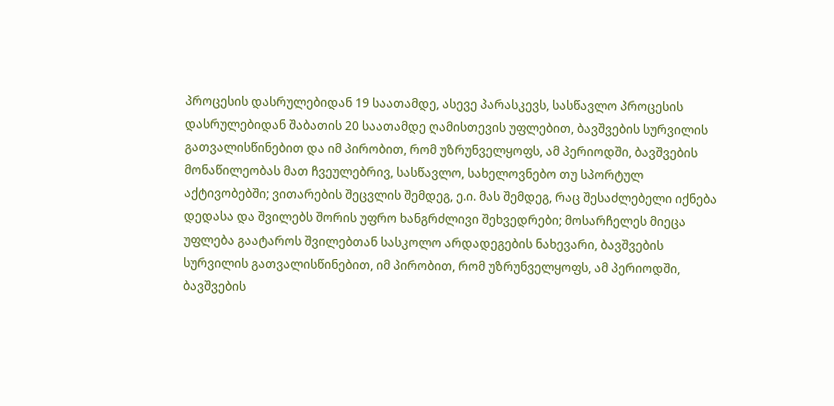პროცესის დასრულებიდან 19 საათამდე, ასევე პარასკევს, სასწავლო პროცესის დასრულებიდან შაბათის 20 საათამდე ღამისთევის უფლებით, ბავშვების სურვილის გათვალისწინებით და იმ პირობით, რომ უზრუნველყოფს, ამ პერიოდში, ბავშვების მონაწილეობას მათ ჩვეულებრივ, სასწავლო, სახელოვნებო თუ სპორტულ აქტივობებში; ვითარების შეცვლის შემდეგ, ე.ი. მას შემდეგ, რაც შესაძლებელი იქნება დედასა და შვილებს შორის უფრო ხანგრძლივი შეხვედრები; მოსარჩელეს მიეცა უფლება გაატაროს შვილებთან სასკოლო არდადეგების ნახევარი, ბავშვების სურვილის გათვალისწინებით, იმ პირობით, რომ უზრუნველყოფს, ამ პერიოდში, ბავშვების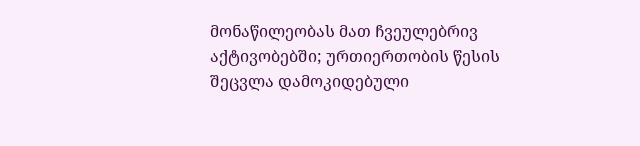მონაწილეობას მათ ჩვეულებრივ აქტივობებში; ურთიერთობის წესის შეცვლა დამოკიდებული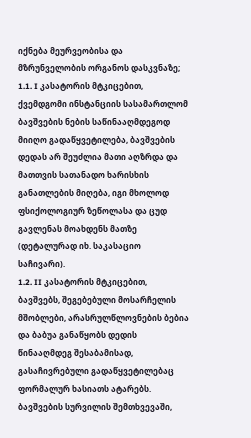იქნება მეურვეობისა და მზრუნველობის ორგანოს დასკვნაზე;
1.1. I კასატორის მტკიცებით, ქვემდგომი ინსტანციის სასამართლომ ბავშვების ნების საწინააღმდეგოდ მიიღო გადაწყვეტილება, ბავშვების დედას არ შეუძლია მათი აღზრდა და მათთვის სათანადო ხარისხის განათლების მიღება, იგი მხოლოდ ფსიქოლოგიურ ზეწოლასა და ცუდ გავლენას მოახდენს მათზე (დეტალურად იხ. საკასაციო საჩივარი).
1.2. II კასატორის მტკიცებით, ბავშვებს, შეგებებული მოსარჩელის მშობლები, არასრულწლოვნების ბებია და ბაბუა განაწყობს დედის წინააღმდეგ შესაბამისად, გასაჩივრებული გადაწყვეტილებაც ფორმალურ ხასიათს ატარებს. ბავშვების სურვილის შემთხვევაში,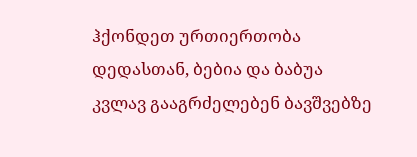ჰქონდეთ ურთიერთობა დედასთან, ბებია და ბაბუა კვლავ გააგრძელებენ ბავშვებზე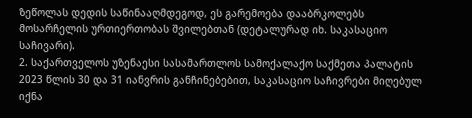ზეწოლას დედის საწინააღმდეგოდ, ეს გარემოება დააბრკოლებს მოსარჩელის ურთიერთობას შვილებთან (დეტალურად იხ. საკასაციო საჩივარი).
2. საქართველოს უზენაესი სასამართლოს სამოქალაქო საქმეთა პალატის 2023 წლის 30 და 31 იანვრის განჩინებებით, საკასაციო საჩივრები მიღებულ იქნა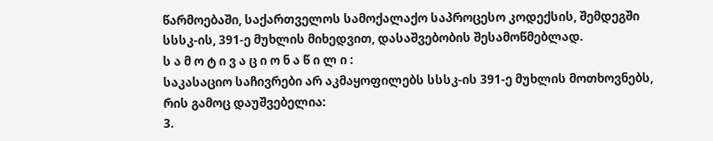წარმოებაში, საქართველოს სამოქალაქო საპროცესო კოდექსის, შემდეგში სსსკ-ის, 391-ე მუხლის მიხედვით, დასაშვებობის შესამოწმებლად.
ს ა მ ო ტ ი ვ ა ც ი ო ნ ა წ ი ლ ი :
საკასაციო საჩივრები არ აკმაყოფილებს სსსკ-ის 391-ე მუხლის მოთხოვნებს, რის გამოც დაუშვებელია:
3.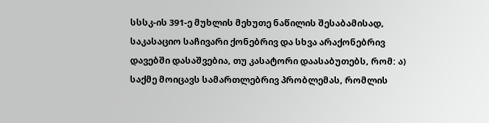სსსკ-ის 391-ე მუხლის მეხუთე ნაწილის შესაბამისად, საკასაციო საჩივარი ქონებრივ და სხვა არაქონებრივ დავებში დასაშვებია, თუ კასატორი დაასაბუთებს, რომ: ა) საქმე მოიცავს სამართლებრივ პრობლემას, რომლის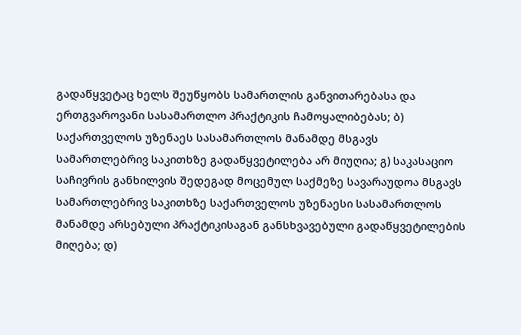გადაწყვეტაც ხელს შეუწყობს სამართლის განვითარებასა და ერთგვაროვანი სასამართლო პრაქტიკის ჩამოყალიბებას; ბ) საქართველოს უზენაეს სასამართლოს მანამდე მსგავს სამართლებრივ საკითხზე გადაწყვეტილება არ მიუღია; გ) საკასაციო საჩივრის განხილვის შედეგად მოცემულ საქმეზე სავარაუდოა მსგავს სამართლებრივ საკითხზე საქართველოს უზენაესი სასამართლოს მანამდე არსებული პრაქტიკისაგან განსხვავებული გადაწყვეტილების მიღება; დ)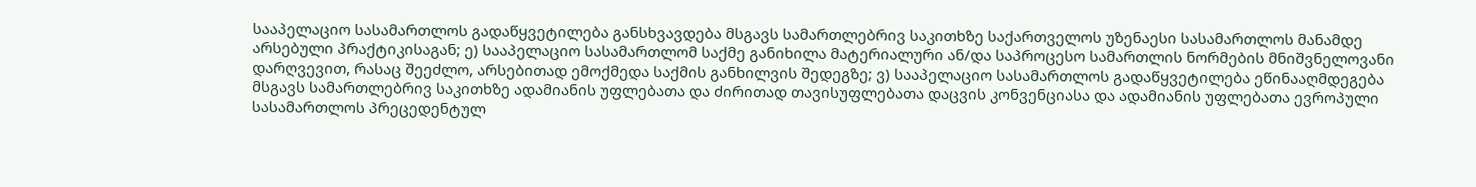სააპელაციო სასამართლოს გადაწყვეტილება განსხვავდება მსგავს სამართლებრივ საკითხზე საქართველოს უზენაესი სასამართლოს მანამდე არსებული პრაქტიკისაგან; ე) სააპელაციო სასამართლომ საქმე განიხილა მატერიალური ან/და საპროცესო სამართლის ნორმების მნიშვნელოვანი დარღვევით, რასაც შეეძლო, არსებითად ემოქმედა საქმის განხილვის შედეგზე; ვ) სააპელაციო სასამართლოს გადაწყვეტილება ეწინააღმდეგება მსგავს სამართლებრივ საკითხზე ადამიანის უფლებათა და ძირითად თავისუფლებათა დაცვის კონვენციასა და ადამიანის უფლებათა ევროპული სასამართლოს პრეცედენტულ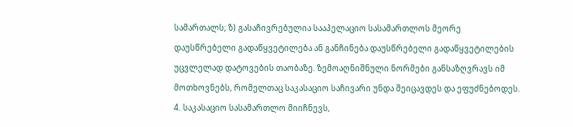სამართალს; ზ) გასაჩივრებულია სააპელაციო სასამართლოს მეორე დაუსწრებელი გადაწყვეტილება ან განჩინება დაუსწრებელი გადაწყვეტილების უცვლელად დატოვების თაობაზე. ზემოაღნიშნული ნორმები განსაზღვრავს იმ მოთხოვნებს, რომელთაც საკასაციო საჩივარი უნდა შეიცავდეს და ეფუძნებოდეს.
4. საკასაციო სასამართლო მიიჩნევს,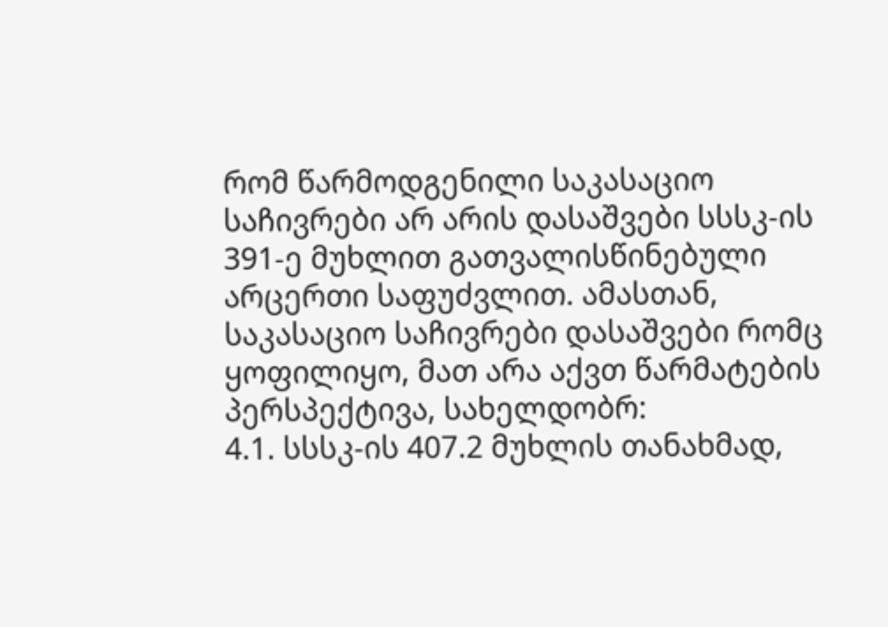რომ წარმოდგენილი საკასაციო საჩივრები არ არის დასაშვები სსსკ-ის 391-ე მუხლით გათვალისწინებული არცერთი საფუძვლით. ამასთან, საკასაციო საჩივრები დასაშვები რომც ყოფილიყო, მათ არა აქვთ წარმატების პერსპექტივა, სახელდობრ:
4.1. სსსკ-ის 407.2 მუხლის თანახმად,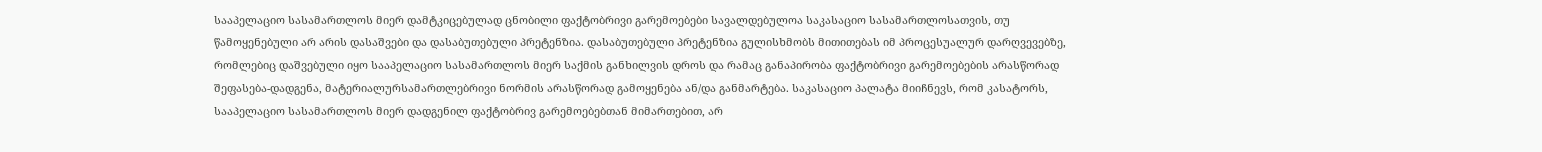სააპელაციო სასამართლოს მიერ დამტკიცებულად ცნობილი ფაქტობრივი გარემოებები სავალდებულოა საკასაციო სასამართლოსათვის, თუ წამოყენებული არ არის დასაშვები და დასაბუთებული პრეტენზია. დასაბუთებული პრეტენზია გულისხმობს მითითებას იმ პროცესუალურ დარღვევებზე, რომლებიც დაშვებული იყო სააპელაციო სასამართლოს მიერ საქმის განხილვის დროს და რამაც განაპირობა ფაქტობრივი გარემოებების არასწორად შეფასება-დადგენა, მატერიალურსამართლებრივი ნორმის არასწორად გამოყენება ან/და განმარტება. საკასაციო პალატა მიიჩნევს, რომ კასატორს, სააპელაციო სასამართლოს მიერ დადგენილ ფაქტობრივ გარემოებებთან მიმართებით, არ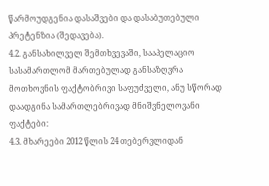წარმოუდგენია დასაშვები და დასაბუთებული პრეტენზია (შედავება).
4.2. განსახილველ შემთხვევაში, სააპელაციო სასამართლომ მართებულად განსაზღვრა მოთხოვნის ფაქტობრივი საფუძველი, ანუ სწორად დაადგინა სამართლებრივად მნიშვნელოვანი ფაქტები:
4.3. მხარეები 2012 წლის 24 თებერვლიდან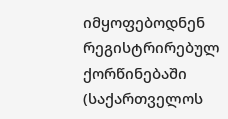იმყოფებოდნენ რეგისტრირებულ ქორწინებაში (საქართველოს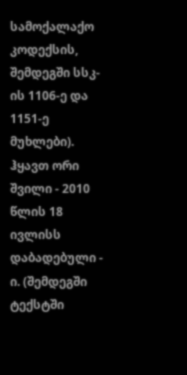სამოქალაქო კოდექსის, შემდეგში სსკ-ის 1106-ე და 1151-ე მუხლები). ჰყავთ ორი შვილი - 2010 წლის 18 ივლისს დაბადებული - ი. (შემდეგში ტექსტში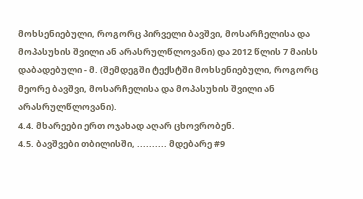მოხსენიებული, როგორც პირველი ბავშვი, მოსარჩელისა და მოპასუხის შვილი ან არასრულწლოვანი) და 2012 წლის 7 მაისს დაბადებული - მ. (შემდეგში ტექსტში მოხსენიებული, როგორც მეორე ბავშვი, მოსარჩელისა და მოპასუხის შვილი ან არასრულწლოვანი).
4.4. მხარეები ერთ ოჯახად აღარ ცხოვრობენ.
4.5. ბავშვები თბილისში, .......... მდებარე #9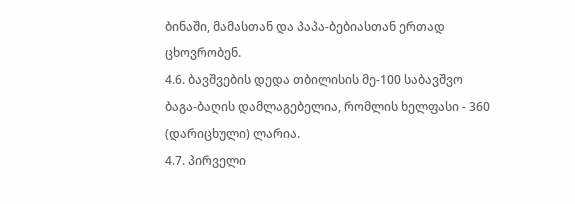ბინაში, მამასთან და პაპა-ბებიასთან ერთად ცხოვრობენ.
4.6. ბავშვების დედა თბილისის მე-100 საბავშვო ბაგა-ბაღის დამლაგებელია, რომლის ხელფასი - 360 (დარიცხული) ლარია.
4.7. პირველი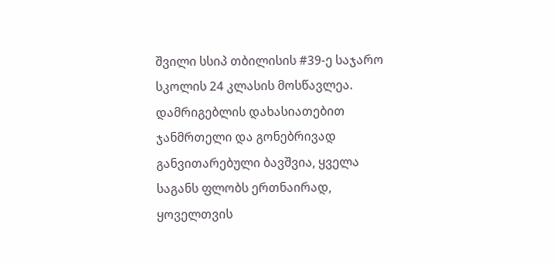შვილი სსიპ თბილისის #39-ე საჯარო სკოლის 24 კლასის მოსწავლეა. დამრიგებლის დახასიათებით ჯანმრთელი და გონებრივად განვითარებული ბავშვია, ყველა საგანს ფლობს ერთნაირად, ყოველთვის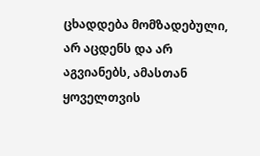ცხადდება მომზადებული, არ აცდენს და არ აგვიანებს, ამასთან ყოველთვის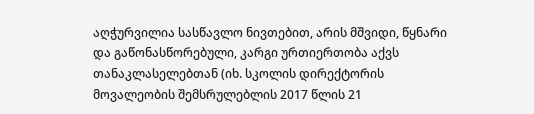აღჭურვილია სასწავლო ნივთებით, არის მშვიდი, წყნარი და გაწონასწორებული, კარგი ურთიერთობა აქვს თანაკლასელებთან (იხ. სკოლის დირექტორის მოვალეობის შემსრულებლის 2017 წლის 21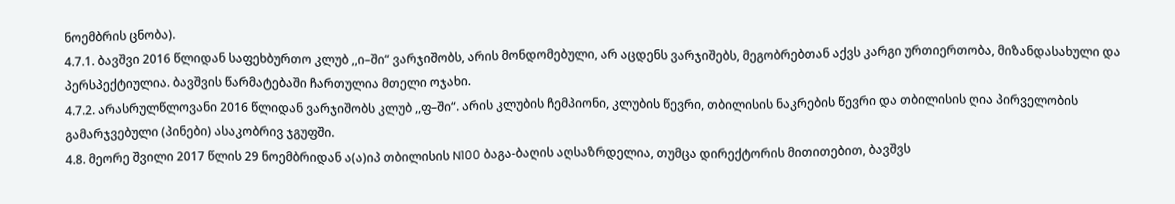ნოემბრის ცნობა).
4.7.1. ბავშვი 2016 წლიდან საფეხბურთო კლუბ ,,ი–ში“ ვარჯიშობს, არის მონდომებული, არ აცდენს ვარჯიშებს, მეგობრებთან აქვს კარგი ურთიერთობა, მიზანდასახული და პერსპექტიულია. ბავშვის წარმატებაში ჩართულია მთელი ოჯახი.
4.7.2. არასრულწლოვანი 2016 წლიდან ვარჯიშობს კლუბ ,,ფ–ში“. არის კლუბის ჩემპიონი, კლუბის წევრი, თბილისის ნაკრების წევრი და თბილისის ღია პირველობის გამარჯვებული (პინები) ასაკობრივ ჯგუფში.
4.8. მეორე შვილი 2017 წლის 29 ნოემბრიდან ა(ა)იპ თბილისის N100 ბაგა-ბაღის აღსაზრდელია, თუმცა დირექტორის მითითებით, ბავშვს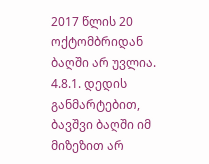2017 წლის 20 ოქტომბრიდან ბაღში არ უვლია.
4.8.1. დედის განმარტებით, ბავშვი ბაღში იმ მიზეზით არ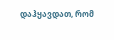დაჰყავდათ, რომ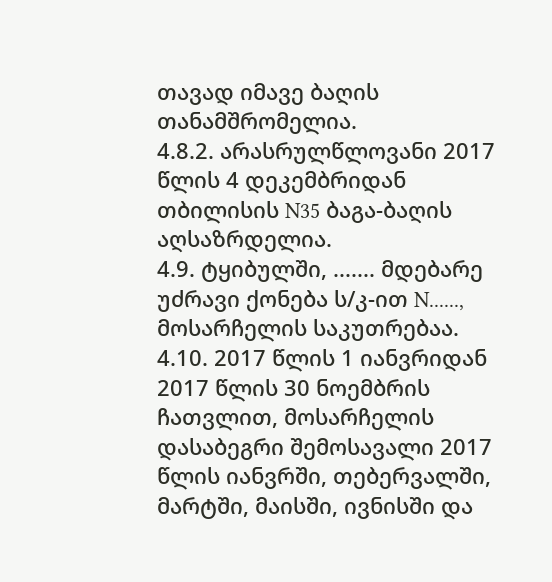თავად იმავე ბაღის თანამშრომელია.
4.8.2. არასრულწლოვანი 2017 წლის 4 დეკემბრიდან თბილისის N35 ბაგა-ბაღის აღსაზრდელია.
4.9. ტყიბულში, ....... მდებარე უძრავი ქონება ს/კ-ით N......, მოსარჩელის საკუთრებაა.
4.10. 2017 წლის 1 იანვრიდან 2017 წლის 30 ნოემბრის ჩათვლით, მოსარჩელის დასაბეგრი შემოსავალი 2017 წლის იანვრში, თებერვალში, მარტში, მაისში, ივნისში და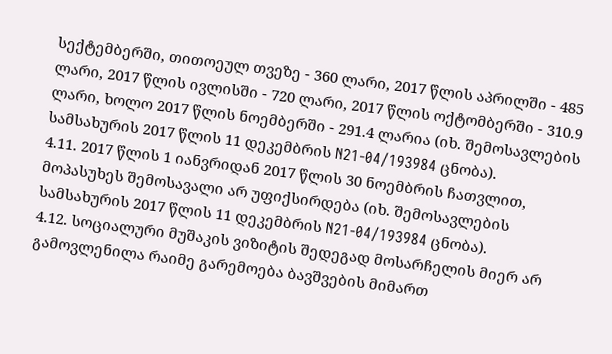სექტემბერში, თითოეულ თვეზე - 360 ლარი, 2017 წლის აპრილში - 485 ლარი, 2017 წლის ივლისში - 720 ლარი, 2017 წლის ოქტომბერში - 310.9 ლარი, ხოლო 2017 წლის ნოემბერში - 291.4 ლარია (იხ. შემოსავლების სამსახურის 2017 წლის 11 დეკემბრის N21-04/193984 ცნობა).
4.11. 2017 წლის 1 იანვრიდან 2017 წლის 30 ნოემბრის ჩათვლით, მოპასუხეს შემოსავალი არ უფიქსირდება (იხ. შემოსავლების სამსახურის 2017 წლის 11 დეკემბრის N21-04/193984 ცნობა).
4.12. სოციალური მუშაკის ვიზიტის შედეგად მოსარჩელის მიერ არ გამოვლენილა რაიმე გარემოება ბავშვების მიმართ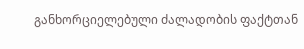განხორციელებული ძალადობის ფაქტთან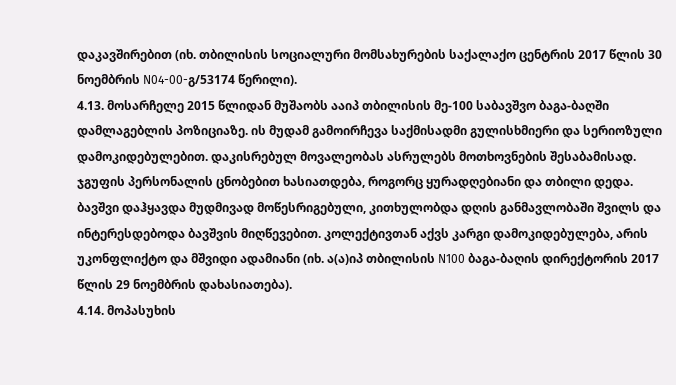დაკავშირებით (იხ. თბილისის სოციალური მომსახურების საქალაქო ცენტრის 2017 წლის 30 ნოემბრის N04-00-გ/53174 წერილი).
4.13. მოსარჩელე 2015 წლიდან მუშაობს ააიპ თბილისის მე-100 საბავშვო ბაგა-ბაღში დამლაგებლის პოზიციაზე. ის მუდამ გამოირჩევა საქმისადმი გულისხმიერი და სერიოზული დამოკიდებულებით. დაკისრებულ მოვალეობას ასრულებს მოთხოვნების შესაბამისად. ჯგუფის პერსონალის ცნობებით ხასიათდება, როგორც ყურადღებიანი და თბილი დედა. ბავშვი დაჰყავდა მუდმივად მოწესრიგებული, კითხულობდა დღის განმავლობაში შვილს და ინტერესდებოდა ბავშვის მიღწევებით. კოლექტივთან აქვს კარგი დამოკიდებულება, არის უკონფლიქტო და მშვიდი ადამიანი (იხ. ა(ა)იპ თბილისის N100 ბაგა-ბაღის დირექტორის 2017 წლის 29 ნოემბრის დახასიათება).
4.14. მოპასუხის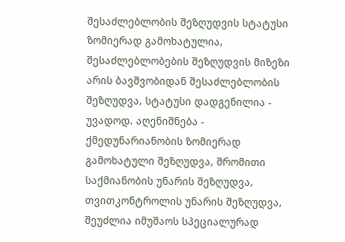შესაძლებლობის შეზღუდვის სტატუსი ზომიერად გამოხატულია, შესაძლებლობების შეზღუდვის მიზეზი არის ბავშვობიდან შესაძლებლობის შეზღუდვა, სტატუსი დადგენილია - უვადოდ. აღენიშნება - ქმედუნარიანობის ზომიერად გამოხატული შეზღუდვა, შრომითი საქმიანობის უნარის შეზღუდვა, თვითკონტროლის უნარის შეზღუდვა, შეუძლია იმუშაოს სპეციალურად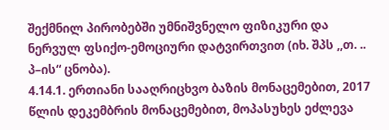შექმნილ პირობებში უმნიშვნელო ფიზიკური და ნერვულ ფსიქო-ემოციური დატვირთვით (იხ. შპს ,,თ. .. პ–ის“ ცნობა).
4.14.1. ერთიანი სააღრიცხვო ბაზის მონაცემებით, 2017 წლის დეკემბრის მონაცემებით, მოპასუხეს ეძლევა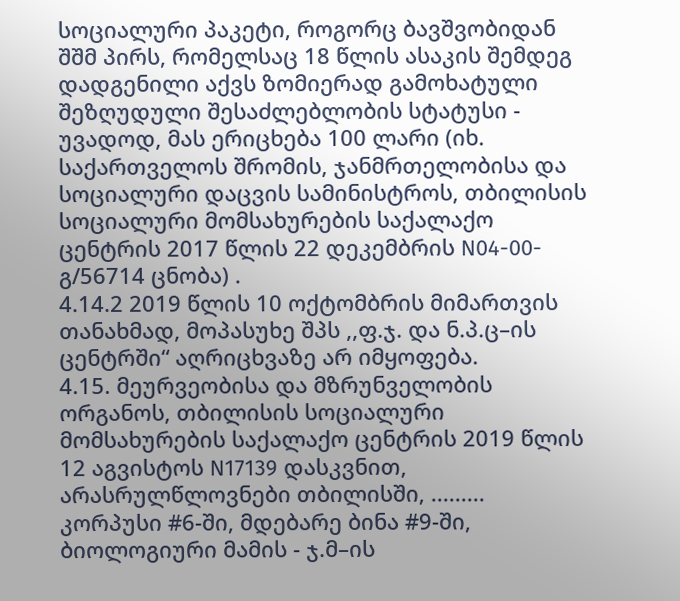სოციალური პაკეტი, როგორც ბავშვობიდან შშმ პირს, რომელსაც 18 წლის ასაკის შემდეგ დადგენილი აქვს ზომიერად გამოხატული შეზღუდული შესაძლებლობის სტატუსი - უვადოდ, მას ერიცხება 100 ლარი (იხ. საქართველოს შრომის, ჯანმრთელობისა და სოციალური დაცვის სამინისტროს, თბილისის სოციალური მომსახურების საქალაქო ცენტრის 2017 წლის 22 დეკემბრის N04-00-გ/56714 ცნობა) .
4.14.2 2019 წლის 10 ოქტომბრის მიმართვის თანახმად, მოპასუხე შპს ,,ფ.ჯ. და ნ.პ.ც–ის ცენტრში“ აღრიცხვაზე არ იმყოფება.
4.15. მეურვეობისა და მზრუნველობის ორგანოს, თბილისის სოციალური მომსახურების საქალაქო ცენტრის 2019 წლის 12 აგვისტოს N17139 დასკვნით, არასრულწლოვნები თბილისში, ......... კორპუსი #6-ში, მდებარე ბინა #9-ში, ბიოლოგიური მამის - ჯ.მ–ის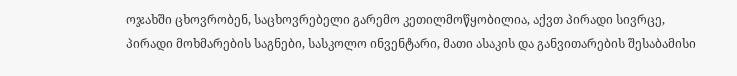ოჯახში ცხოვრობენ, საცხოვრებელი გარემო კეთილმოწყობილია, აქვთ პირადი სივრცე, პირადი მოხმარების საგნები, სასკოლო ინვენტარი, მათი ასაკის და განვითარების შესაბამისი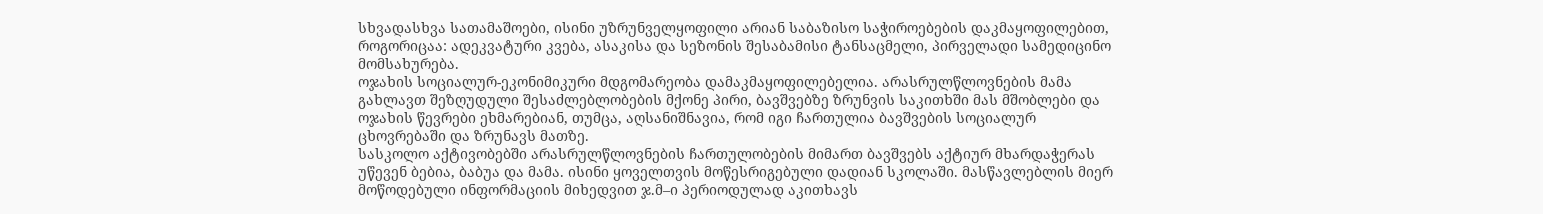სხვადასხვა სათამაშოები, ისინი უზრუნველყოფილი არიან საბაზისო საჭიროებების დაკმაყოფილებით, როგორიცაა: ადეკვატური კვება, ასაკისა და სეზონის შესაბამისი ტანსაცმელი, პირველადი სამედიცინო მომსახურება.
ოჯახის სოციალურ-ეკონიმიკური მდგომარეობა დამაკმაყოფილებელია. არასრულწლოვნების მამა გახლავთ შეზღუდული შესაძლებლობების მქონე პირი, ბავშვებზე ზრუნვის საკითხში მას მშობლები და ოჯახის წევრები ეხმარებიან, თუმცა, აღსანიშნავია, რომ იგი ჩართულია ბავშვების სოციალურ ცხოვრებაში და ზრუნავს მათზე.
სასკოლო აქტივობებში არასრულწლოვნების ჩართულობების მიმართ ბავშვებს აქტიურ მხარდაჭერას უწევენ ბებია, ბაბუა და მამა. ისინი ყოველთვის მოწესრიგებული დადიან სკოლაში. მასწავლებლის მიერ მოწოდებული ინფორმაციის მიხედვით ჯ.მ–ი პერიოდულად აკითხავს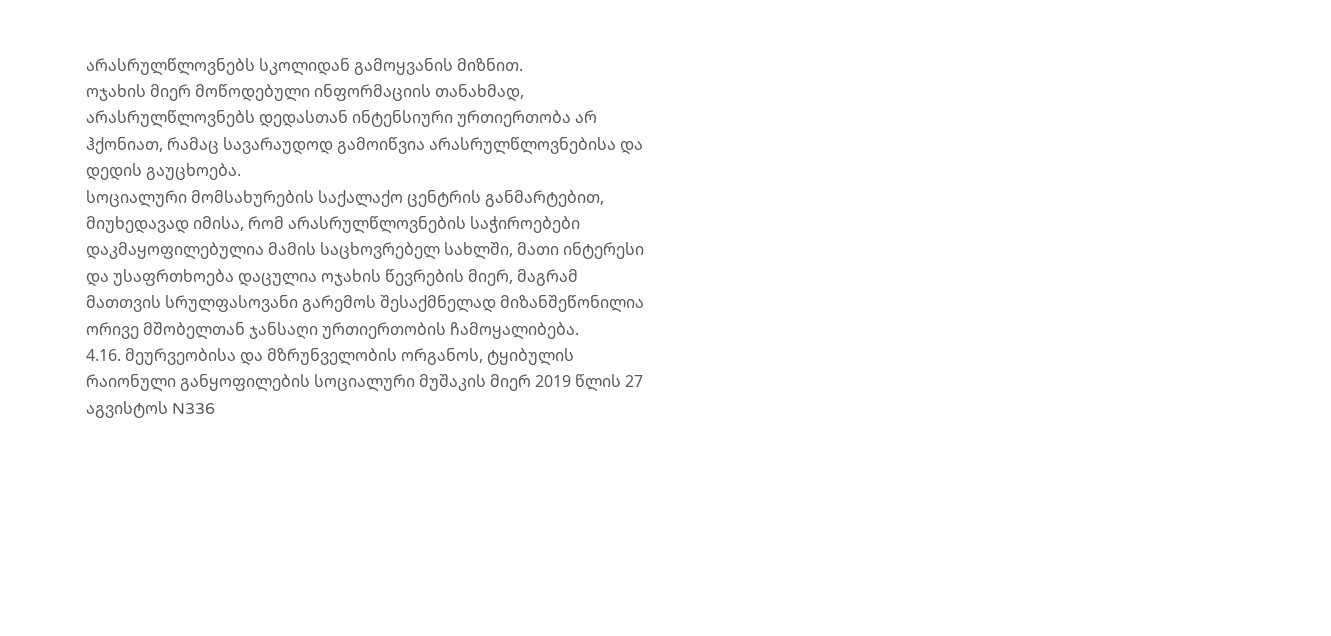არასრულწლოვნებს სკოლიდან გამოყვანის მიზნით.
ოჯახის მიერ მოწოდებული ინფორმაციის თანახმად, არასრულწლოვნებს დედასთან ინტენსიური ურთიერთობა არ ჰქონიათ, რამაც სავარაუდოდ გამოიწვია არასრულწლოვნებისა და დედის გაუცხოება.
სოციალური მომსახურების საქალაქო ცენტრის განმარტებით, მიუხედავად იმისა, რომ არასრულწლოვნების საჭიროებები დაკმაყოფილებულია მამის საცხოვრებელ სახლში, მათი ინტერესი და უსაფრთხოება დაცულია ოჯახის წევრების მიერ, მაგრამ მათთვის სრულფასოვანი გარემოს შესაქმნელად მიზანშეწონილია ორივე მშობელთან ჯანსაღი ურთიერთობის ჩამოყალიბება.
4.16. მეურვეობისა და მზრუნველობის ორგანოს, ტყიბულის რაიონული განყოფილების სოციალური მუშაკის მიერ 2019 წლის 27 აგვისტოს N336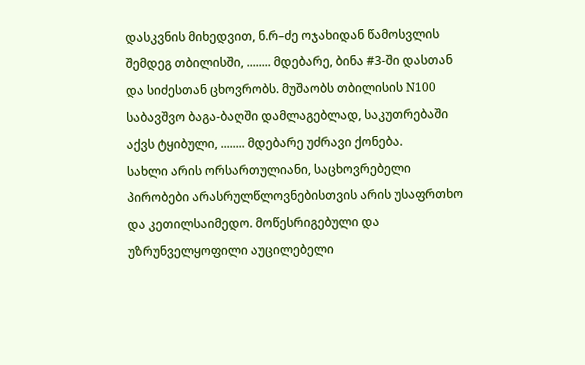დასკვნის მიხედვით, ნ.რ–ძე ოჯახიდან წამოსვლის შემდეგ თბილისში, ........ მდებარე, ბინა #3-ში დასთან და სიძესთან ცხოვრობს. მუშაობს თბილისის N100 საბავშვო ბაგა-ბაღში დამლაგებლად, საკუთრებაში აქვს ტყიბული, ........ მდებარე უძრავი ქონება.
სახლი არის ორსართულიანი, საცხოვრებელი პირობები არასრულწლოვნებისთვის არის უსაფრთხო და კეთილსაიმედო. მოწესრიგებული და უზრუნველყოფილი აუცილებელი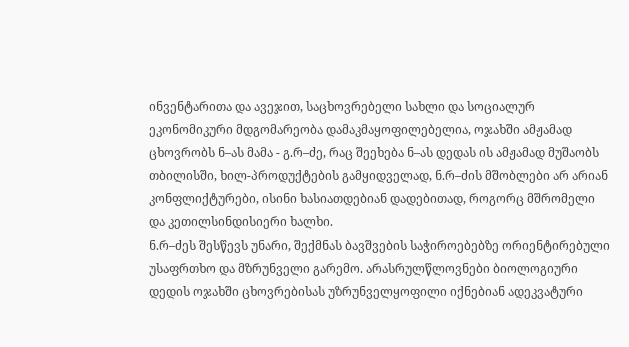ინვენტარითა და ავეჯით, საცხოვრებელი სახლი და სოციალურ ეკონომიკური მდგომარეობა დამაკმაყოფილებელია, ოჯახში ამჟამად ცხოვრობს ნ–ას მამა - გ.რ–ძე, რაც შეეხება ნ–ას დედას ის ამჟამად მუშაობს თბილისში, ხილ-პროდუქტების გამყიდველად, ნ.რ–ძის მშობლები არ არიან კონფლიქტურები, ისინი ხასიათდებიან დადებითად, როგორც მშრომელი და კეთილსინდისიერი ხალხი.
ნ.რ–ძეს შესწევს უნარი, შექმნას ბავშვების საჭიროებებზე ორიენტირებული უსაფრთხო და მზრუნველი გარემო. არასრულწლოვნები ბიოლოგიური დედის ოჯახში ცხოვრებისას უზრუნველყოფილი იქნებიან ადეკვატური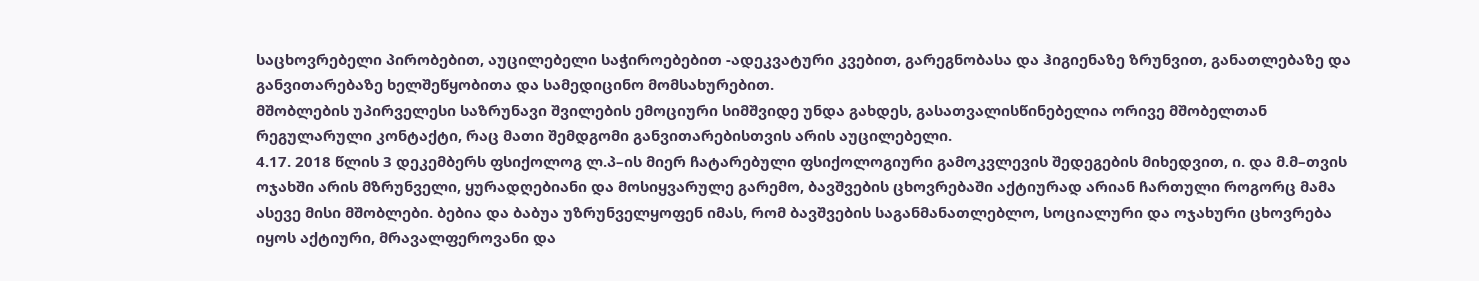საცხოვრებელი პირობებით, აუცილებელი საჭიროებებით -ადეკვატური კვებით, გარეგნობასა და ჰიგიენაზე ზრუნვით, განათლებაზე და განვითარებაზე ხელშეწყობითა და სამედიცინო მომსახურებით.
მშობლების უპირველესი საზრუნავი შვილების ემოციური სიმშვიდე უნდა გახდეს, გასათვალისწინებელია ორივე მშობელთან რეგულარული კონტაქტი, რაც მათი შემდგომი განვითარებისთვის არის აუცილებელი.
4.17. 2018 წლის 3 დეკემბერს ფსიქოლოგ ლ.პ–ის მიერ ჩატარებული ფსიქოლოგიური გამოკვლევის შედეგების მიხედვით, ი. და მ.მ–თვის ოჯახში არის მზრუნველი, ყურადღებიანი და მოსიყვარულე გარემო, ბავშვების ცხოვრებაში აქტიურად არიან ჩართული როგორც მამა ასევე მისი მშობლები. ბებია და ბაბუა უზრუნველყოფენ იმას, რომ ბავშვების საგანმანათლებლო, სოციალური და ოჯახური ცხოვრება იყოს აქტიური, მრავალფეროვანი და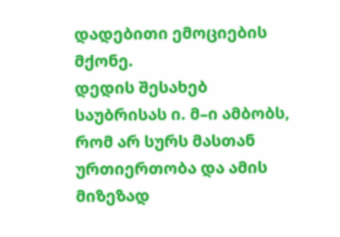დადებითი ემოციების მქონე.
დედის შესახებ საუბრისას ი. მ–ი ამბობს, რომ არ სურს მასთან ურთიერთობა და ამის მიზეზად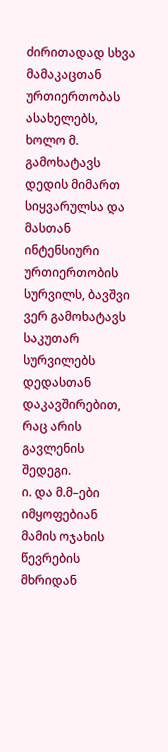ძირითადად სხვა მამაკაცთან ურთიერთობას ასახელებს, ხოლო მ. გამოხატავს დედის მიმართ სიყვარულსა და მასთან ინტენსიური ურთიერთობის სურვილს, ბავშვი ვერ გამოხატავს საკუთარ სურვილებს დედასთან დაკავშირებით, რაც არის გავლენის შედეგი.
ი. და მ.მ–ები იმყოფებიან მამის ოჯახის წევრების მხრიდან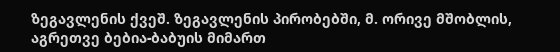ზეგავლენის ქვეშ. ზეგავლენის პირობებში, მ. ორივე მშობლის, აგრეთვე ბებია-ბაბუის მიმართ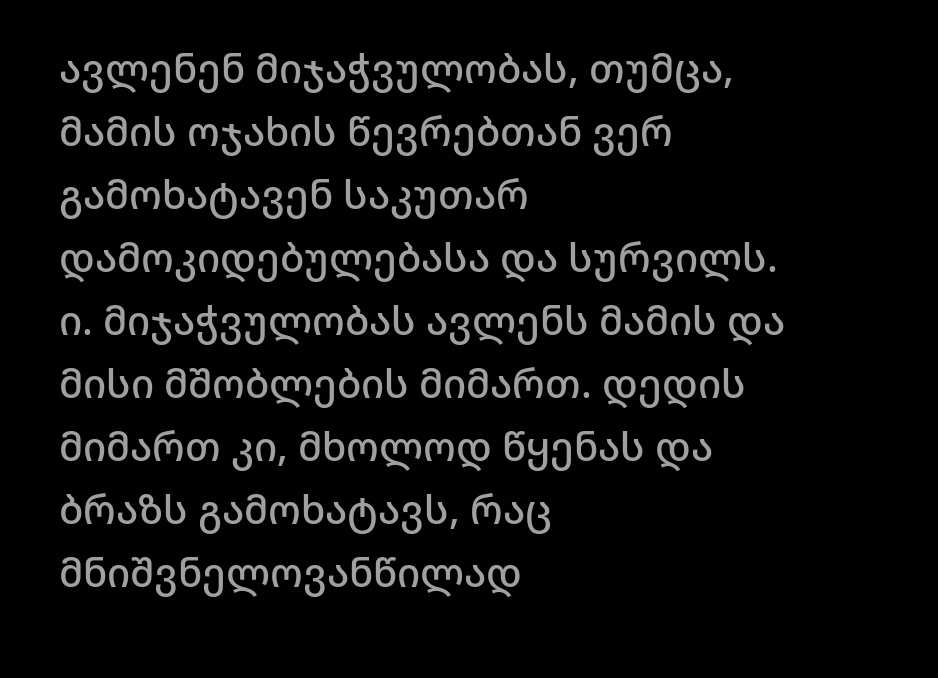ავლენენ მიჯაჭვულობას, თუმცა, მამის ოჯახის წევრებთან ვერ გამოხატავენ საკუთარ დამოკიდებულებასა და სურვილს. ი. მიჯაჭვულობას ავლენს მამის და მისი მშობლების მიმართ. დედის მიმართ კი, მხოლოდ წყენას და ბრაზს გამოხატავს, რაც მნიშვნელოვანწილად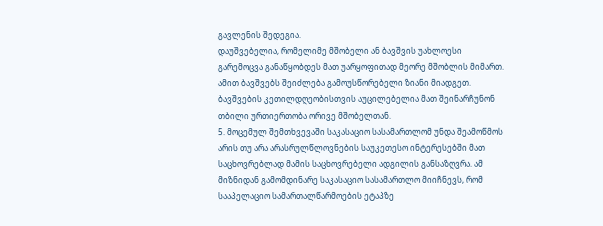გავლენის შედეგია.
დაუშვებელია, რომელიმე მშობელი ან ბავშვის უახლოესი გარემოცვა განაწყობდეს მათ უარყოფითად მეორე მშობლის მიმართ. ამით ბავშვებს შეიძლება გამოუსწორებელი ზიანი მიადგეთ. ბავშვების კეთილდღეობისთვის აუცილებელია მათ შეინარჩუნონ თბილი ურთიერთობა ორივე მშობელთან.
5. მოცემულ შემთხვევაში საკასაციო სასამართლომ უნდა შეამოწმოს არის თუ არა არასრულწლოვნების საუკეთესო ინტერესებში მათ საცხოვრებლად მამის საცხოვრებელი ადგილის განსაზღვრა. ამ მიზნიდან გამომდინარე საკასაციო სასამართლო მიიჩნევს, რომ სააპელაციო სამართალწარმოების ეტაპზე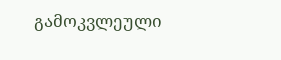გამოკვლეული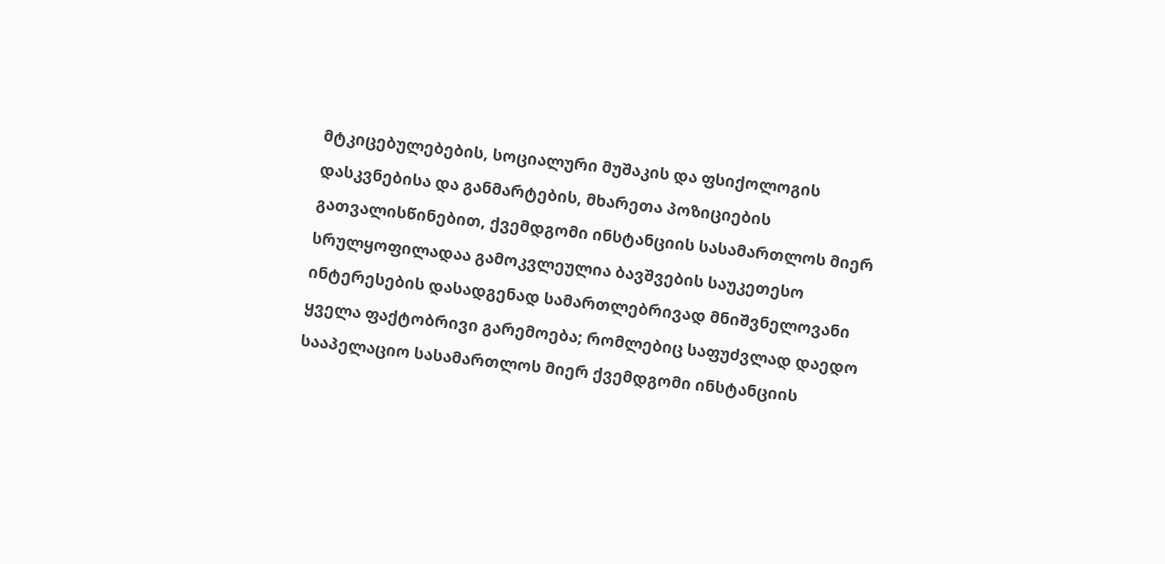მტკიცებულებების, სოციალური მუშაკის და ფსიქოლოგის დასკვნებისა და განმარტების, მხარეთა პოზიციების გათვალისწინებით, ქვემდგომი ინსტანციის სასამართლოს მიერ სრულყოფილადაა გამოკვლეულია ბავშვების საუკეთესო ინტერესების დასადგენად სამართლებრივად მნიშვნელოვანი ყველა ფაქტობრივი გარემოება; რომლებიც საფუძვლად დაედო სააპელაციო სასამართლოს მიერ ქვემდგომი ინსტანციის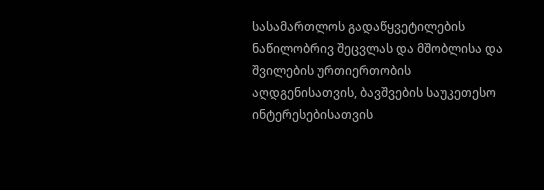სასამართლოს გადაწყვეტილების ნაწილობრივ შეცვლას და მშობლისა და შვილების ურთიერთობის აღდგენისათვის, ბავშვების საუკეთესო ინტერესებისათვის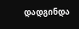დადგინდა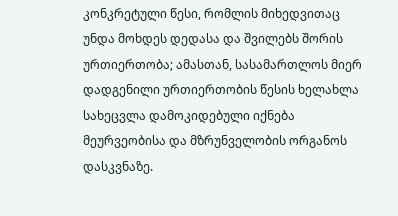კონკრეტული წესი, რომლის მიხედვითაც უნდა მოხდეს დედასა და შვილებს შორის ურთიერთობა; ამასთან, სასამართლოს მიერ დადგენილი ურთიერთობის წესის ხელახლა სახეცვლა დამოკიდებული იქნება მეურვეობისა და მზრუნველობის ორგანოს დასკვნაზე.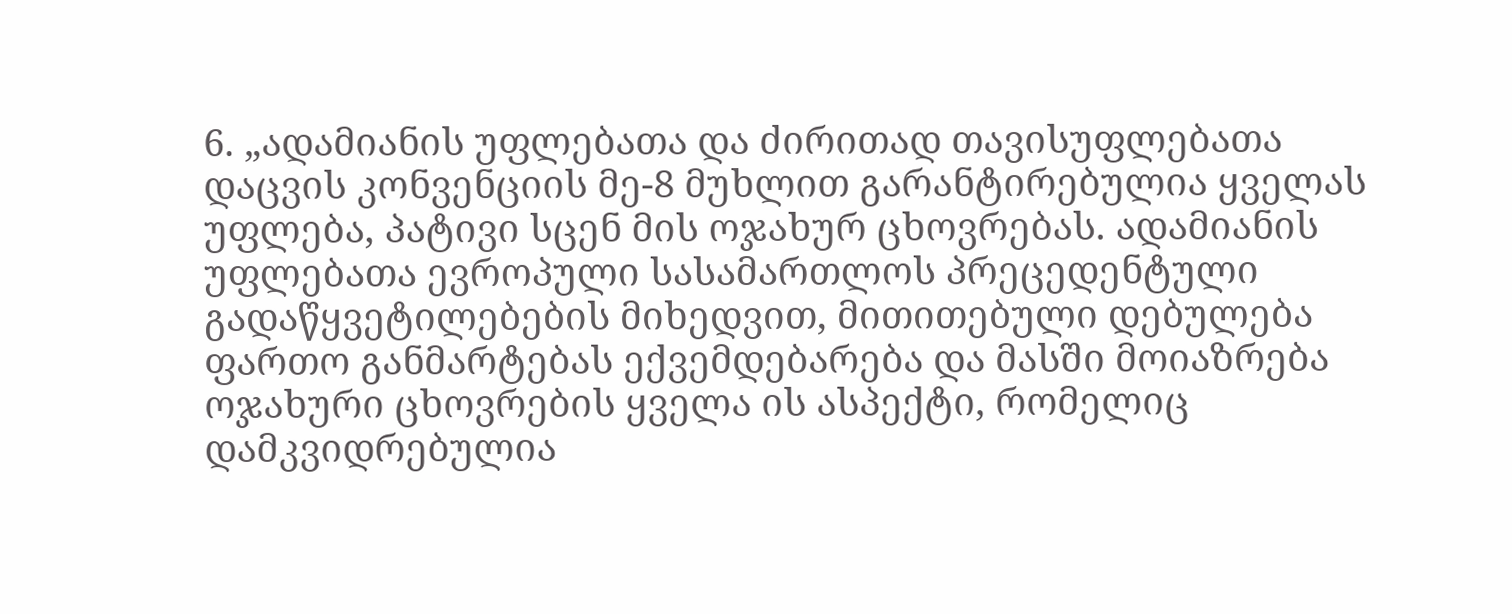6. „ადამიანის უფლებათა და ძირითად თავისუფლებათა დაცვის კონვენციის მე-8 მუხლით გარანტირებულია ყველას უფლება, პატივი სცენ მის ოჯახურ ცხოვრებას. ადამიანის უფლებათა ევროპული სასამართლოს პრეცედენტული გადაწყვეტილებების მიხედვით, მითითებული დებულება ფართო განმარტებას ექვემდებარება და მასში მოიაზრება ოჯახური ცხოვრების ყველა ის ასპექტი, რომელიც დამკვიდრებულია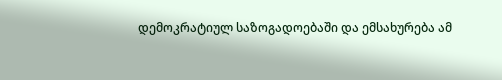დემოკრატიულ საზოგადოებაში და ემსახურება ამ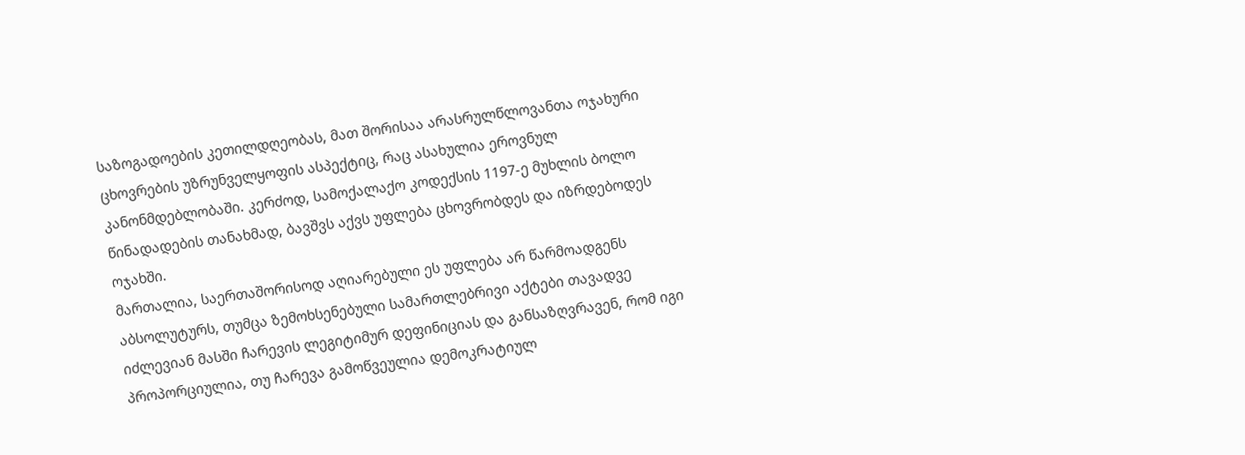საზოგადოების კეთილდღეობას, მათ შორისაა არასრულწლოვანთა ოჯახური ცხოვრების უზრუნველყოფის ასპექტიც, რაც ასახულია ეროვნულ კანონმდებლობაში. კერძოდ, სამოქალაქო კოდექსის 1197-ე მუხლის ბოლო წინადადების თანახმად, ბავშვს აქვს უფლება ცხოვრობდეს და იზრდებოდეს ოჯახში.
მართალია, საერთაშორისოდ აღიარებული ეს უფლება არ წარმოადგენს აბსოლუტურს, თუმცა ზემოხსენებული სამართლებრივი აქტები თავადვე იძლევიან მასში ჩარევის ლეგიტიმურ დეფინიციას და განსაზღვრავენ, რომ იგი პროპორციულია, თუ ჩარევა გამოწვეულია დემოკრატიულ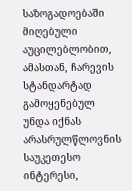საზოგადოებაში მიღებული აუცილებლობით, ამასთან, ჩარევის სტანდარტად გამოყენებულ უნდა იქნას არასრულწლოვნის საუკეთესო ინტერესი,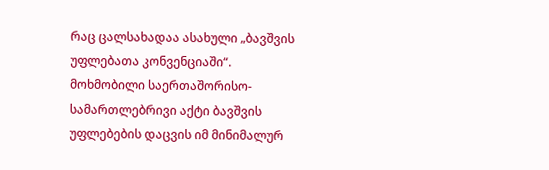რაც ცალსახადაა ასახული „ბავშვის უფლებათა კონვენციაში“.
მოხმობილი საერთაშორისო-სამართლებრივი აქტი ბავშვის უფლებების დაცვის იმ მინიმალურ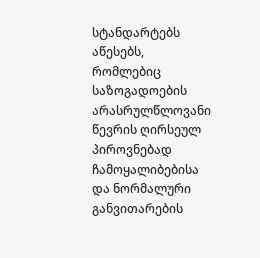სტანდარტებს აწესებს, რომლებიც საზოგადოების არასრულწლოვანი წევრის ღირსეულ პიროვნებად ჩამოყალიბებისა და ნორმალური განვითარების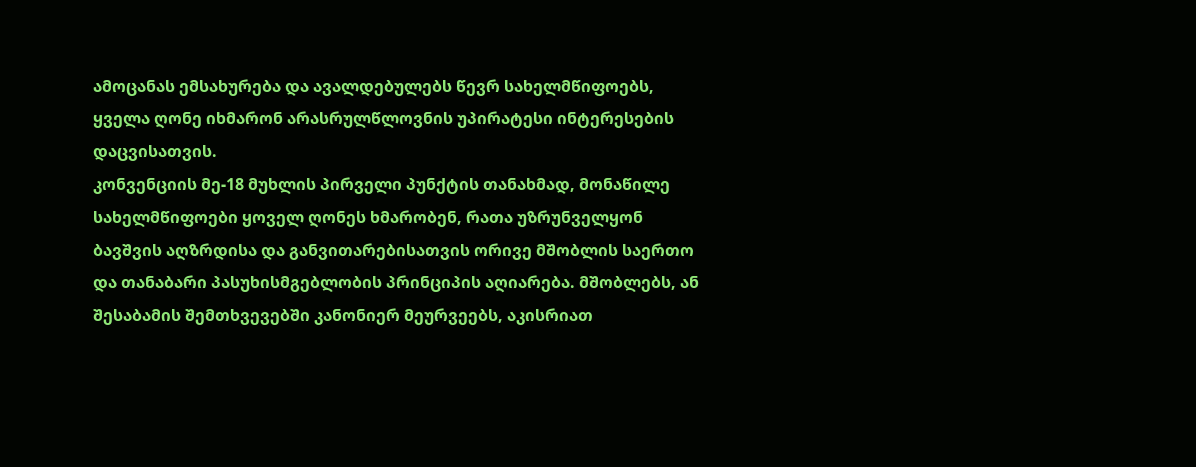ამოცანას ემსახურება და ავალდებულებს წევრ სახელმწიფოებს, ყველა ღონე იხმარონ არასრულწლოვნის უპირატესი ინტერესების დაცვისათვის.
კონვენციის მე-18 მუხლის პირველი პუნქტის თანახმად, მონაწილე სახელმწიფოები ყოველ ღონეს ხმარობენ, რათა უზრუნველყონ ბავშვის აღზრდისა და განვითარებისათვის ორივე მშობლის საერთო და თანაბარი პასუხისმგებლობის პრინციპის აღიარება. მშობლებს, ან შესაბამის შემთხვევებში კანონიერ მეურვეებს, აკისრიათ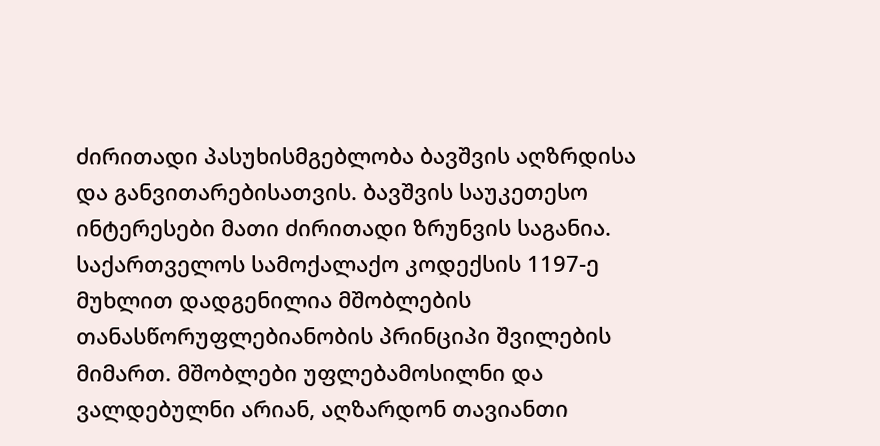ძირითადი პასუხისმგებლობა ბავშვის აღზრდისა და განვითარებისათვის. ბავშვის საუკეთესო ინტერესები მათი ძირითადი ზრუნვის საგანია.
საქართველოს სამოქალაქო კოდექსის 1197-ე მუხლით დადგენილია მშობლების თანასწორუფლებიანობის პრინციპი შვილების მიმართ. მშობლები უფლებამოსილნი და ვალდებულნი არიან, აღზარდონ თავიანთი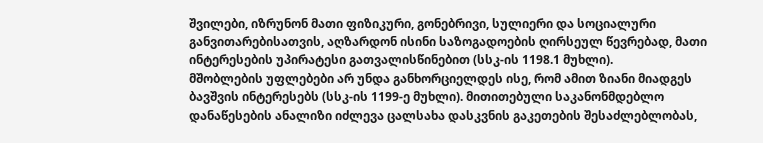შვილები, იზრუნონ მათი ფიზიკური, გონებრივი, სულიერი და სოციალური განვითარებისათვის, აღზარდონ ისინი საზოგადოების ღირსეულ წევრებად, მათი ინტერესების უპირატესი გათვალისწინებით (სსკ-ის 1198.1 მუხლი).
მშობლების უფლებები არ უნდა განხორციელდეს ისე, რომ ამით ზიანი მიადგეს ბავშვის ინტერესებს (სსკ-ის 1199-ე მუხლი). მითითებული საკანონმდებლო დანაწესების ანალიზი იძლევა ცალსახა დასკვნის გაკეთების შესაძლებლობას,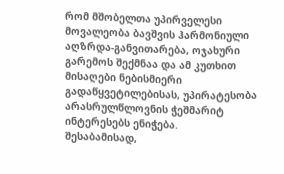რომ მშობელთა უპირველესი მოვალეობა ბავშვის ჰარმონიული აღზრდა-განვითარება, ოჯახური გარემოს შექმნაა და ამ კუთხით მისაღები ნებისმიერი გადაწყვეტილებისას, უპირატესობა არასრულწლოვნის ჭეშმარიტ ინტერესებს ენიჭება.
შესაბამისად,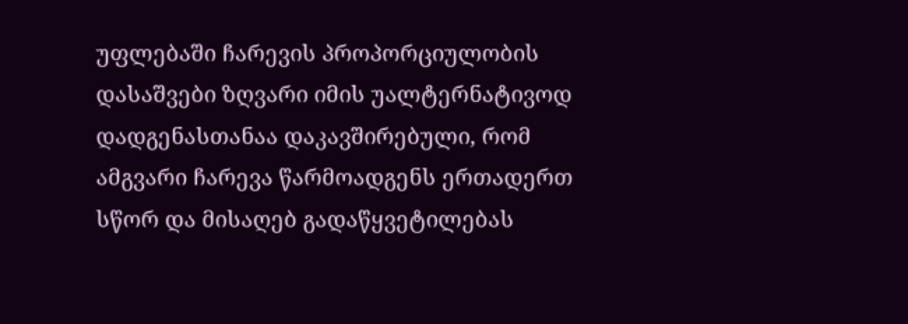უფლებაში ჩარევის პროპორციულობის დასაშვები ზღვარი იმის უალტერნატივოდ დადგენასთანაა დაკავშირებული, რომ ამგვარი ჩარევა წარმოადგენს ერთადერთ სწორ და მისაღებ გადაწყვეტილებას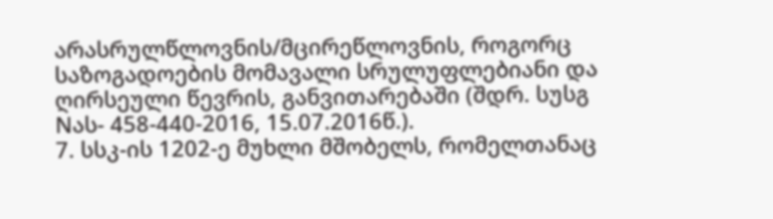არასრულწლოვნის/მცირეწლოვნის, როგორც საზოგადოების მომავალი სრულუფლებიანი და ღირსეული წევრის, განვითარებაში (შდრ. სუსგ Nას- 458-440-2016, 15.07.2016წ.).
7. სსკ-ის 1202-ე მუხლი მშობელს, რომელთანაც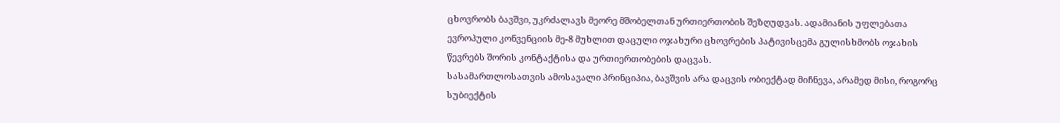ცხოვრობს ბავშვი, უკრძალავს მეორე მშობელთან ურთიერთობის შეზღუდვას. ადამიანის უფლებათა ევროპული კონვენციის მე-8 მუხლით დაცული ოჯახური ცხოვრების პატივისცემა გულისხმობს ოჯახის წევრებს შორის კონტაქტისა და ურთიერთობების დაცვას.
სასამართლოსათვის ამოსავალი პრინციპია, ბავშვის არა დაცვის ობიექტად მიჩნევა, არამედ მისი, როგორც სუბიექტის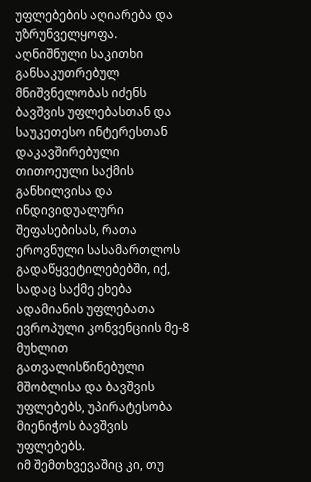უფლებების აღიარება და უზრუნველყოფა.
აღნიშნული საკითხი განსაკუთრებულ მნიშვნელობას იძენს ბავშვის უფლებასთან და საუკეთესო ინტერესთან დაკავშირებული თითოეული საქმის განხილვისა და ინდივიდუალური შეფასებისას, რათა ეროვნული სასამართლოს გადაწყვეტილებებში, იქ, სადაც საქმე ეხება ადამიანის უფლებათა ევროპული კონვენციის მე-8 მუხლით გათვალისწინებული მშობლისა და ბავშვის უფლებებს, უპირატესობა მიენიჭოს ბავშვის უფლებებს.
იმ შემთხვევაშიც კი, თუ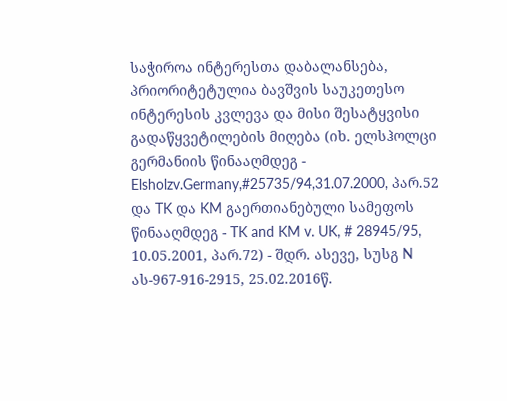საჭიროა ინტერესთა დაბალანსება, პრიორიტეტულია ბავშვის საუკეთესო ინტერესის კვლევა და მისი შესატყვისი გადაწყვეტილების მიღება (იხ. ელსჰოლცი გერმანიის წინააღმდეგ - Elsholzv.Germany,#25735/94,31.07.2000, პარ.52 და TK და KM გაერთიანებული სამეფოს წინააღმდეგ - TK and KM v. UK, # 28945/95, 10.05.2001, პარ.72) - შდრ. ასევე, სუსგ N ას-967-916-2915, 25.02.2016წ.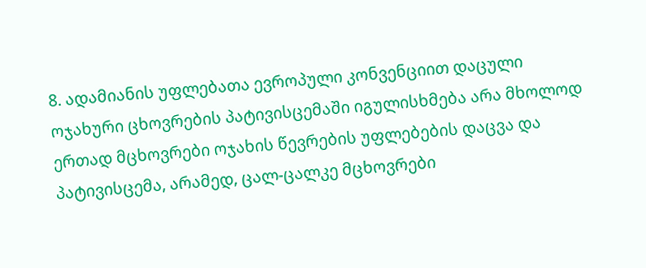8. ადამიანის უფლებათა ევროპული კონვენციით დაცული ოჯახური ცხოვრების პატივისცემაში იგულისხმება არა მხოლოდ ერთად მცხოვრები ოჯახის წევრების უფლებების დაცვა და პატივისცემა, არამედ, ცალ-ცალკე მცხოვრები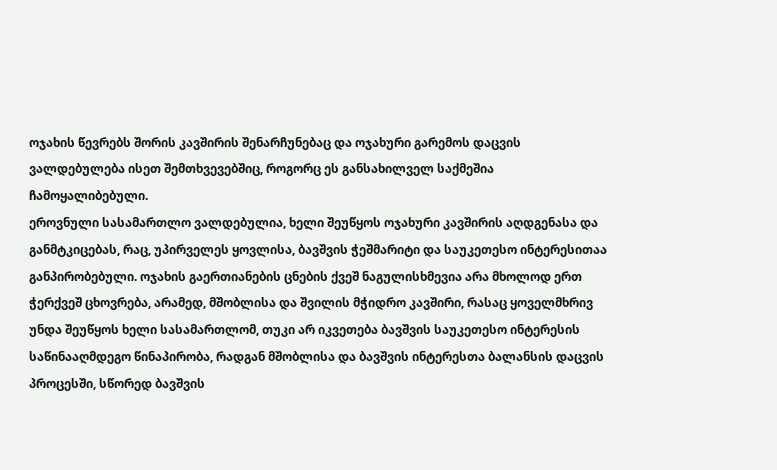ოჯახის წევრებს შორის კავშირის შენარჩუნებაც და ოჯახური გარემოს დაცვის ვალდებულება ისეთ შემთხვევებშიც, როგორც ეს განსახილველ საქმეშია ჩამოყალიბებული.
ეროვნული სასამართლო ვალდებულია, ხელი შეუწყოს ოჯახური კავშირის აღდგენასა და განმტკიცებას, რაც, უპირველეს ყოვლისა, ბავშვის ჭეშმარიტი და საუკეთესო ინტერესითაა განპირობებული. ოჯახის გაერთიანების ცნების ქვეშ ნაგულისხმევია არა მხოლოდ ერთ ჭერქვეშ ცხოვრება, არამედ, მშობლისა და შვილის მჭიდრო კავშირი, რასაც ყოველმხრივ უნდა შეუწყოს ხელი სასამართლომ, თუკი არ იკვეთება ბავშვის საუკეთესო ინტერესის საწინააღმდეგო წინაპირობა, რადგან მშობლისა და ბავშვის ინტერესთა ბალანსის დაცვის პროცესში, სწორედ ბავშვის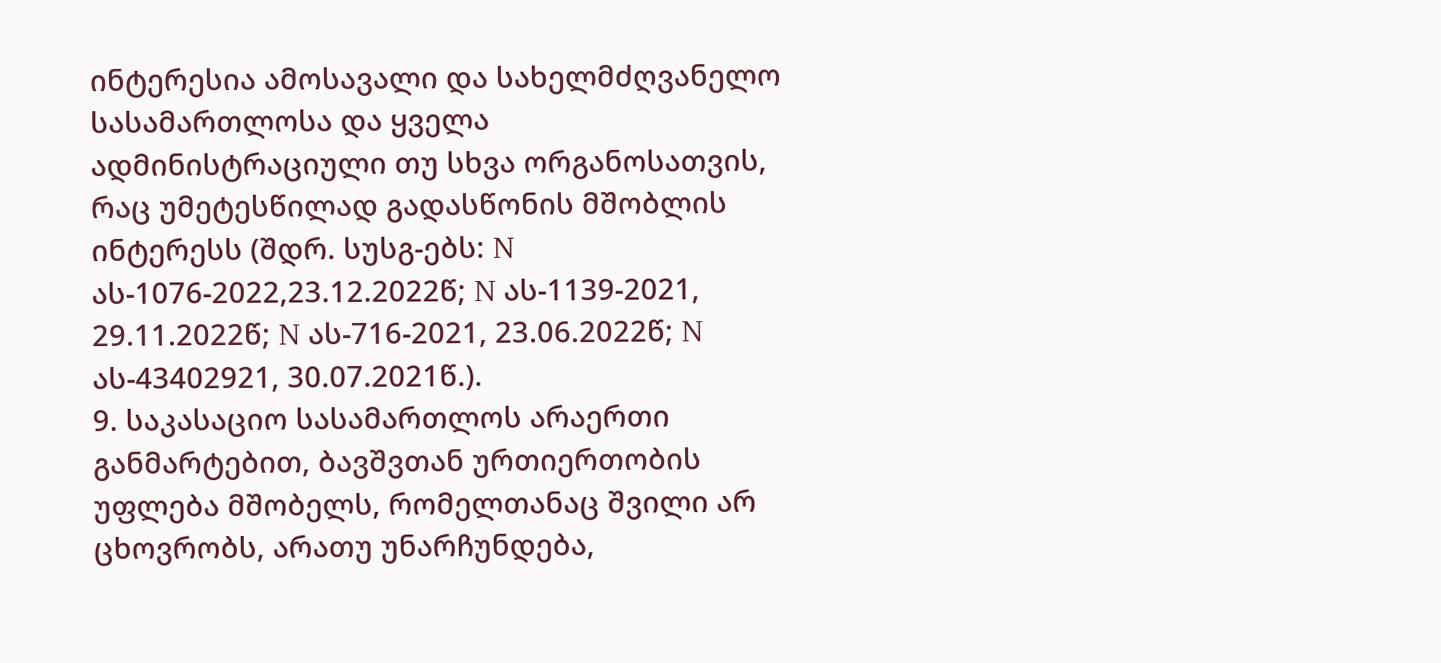ინტერესია ამოსავალი და სახელმძღვანელო სასამართლოსა და ყველა ადმინისტრაციული თუ სხვა ორგანოსათვის, რაც უმეტესწილად გადასწონის მშობლის ინტერესს (შდრ. სუსგ-ებს: N ას-1076-2022,23.12.2022წ; N ას-1139-2021, 29.11.2022წ; N ას-716-2021, 23.06.2022წ; N ას-43402921, 30.07.2021წ.).
9. საკასაციო სასამართლოს არაერთი განმარტებით, ბავშვთან ურთიერთობის უფლება მშობელს, რომელთანაც შვილი არ ცხოვრობს, არათუ უნარჩუნდება,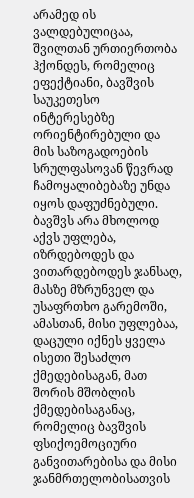არამედ ის ვალდებულიცაა, შვილთან ურთიერთობა ჰქონდეს, რომელიც ეფექტიანი, ბავშვის საუკეთესო ინტერესებზე ორიენტირებული და მის საზოგადოების სრულფასოვან წევრად ჩამოყალიბებაზე უნდა იყოს დაფუძნებული.
ბავშვს არა მხოლოდ აქვს უფლება, იზრდებოდეს და ვითარდებოდეს ჯანსაღ, მასზე მზრუნველ და უსაფრთხო გარემოში, ამასთან, მისი უფლებაა, დაცული იქნეს ყველა ისეთი შესაძლო ქმედებისაგან, მათ შორის მშობლის ქმედებისაგანაც, რომელიც ბავშვის ფსიქოემოციური განვითარებისა და მისი ჯანმრთელობისათვის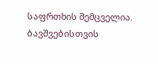საფრთხის შემცველია.
ბავშვებისთვის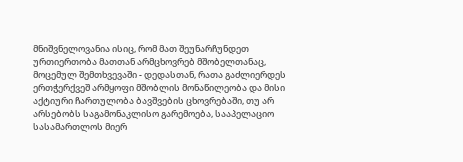მნიშვნელოვანია ისიც, რომ მათ შეუნარჩუნდეთ ურთიერთობა მათთან არმცხოვრებ მშობელთანაც, მოცემულ შემთხვევაში - დედასთან, რათა გაძლიერდეს ერთჭერქვეშ არმყოფი მშობლის მონაწილეობა და მისი აქტიური ჩართულობა ბავშვების ცხოვრებაში, თუ არ არსებობს საგამონაკლისო გარემოება, სააპელაციო სასამართლოს მიერ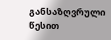განსაზღვრული წესით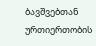ბავშვებთან ურთიერთობის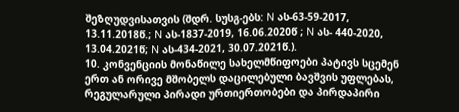შეზღუდვისათვის (შდრ. სუსგ-ებს: N ას-63-59-2017, 13.11.2018წ.; N ას-1837-2019, 16.06.2020წ ; N ას- 440-2020, 13.04.2021წ; N ას-434-2021, 30.07.2021წ.).
10. კონვენციის მონაწილე სახელმწიფოები პატივს სცემენ ერთ ან ორივე მშობელს დაცილებული ბავშვის უფლებას, რეგულარული პირადი ურთიერთობები და პირდაპირი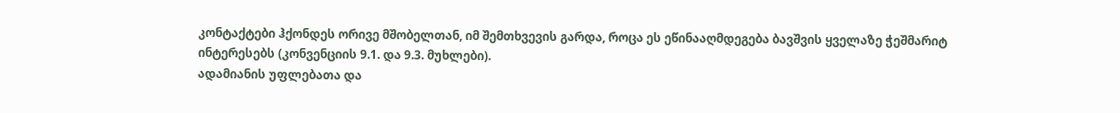კონტაქტები ჰქონდეს ორივე მშობელთან, იმ შემთხვევის გარდა, როცა ეს ეწინააღმდეგება ბავშვის ყველაზე ჭეშმარიტ ინტერესებს (კონვენციის 9.1. და 9.3. მუხლები).
ადამიანის უფლებათა და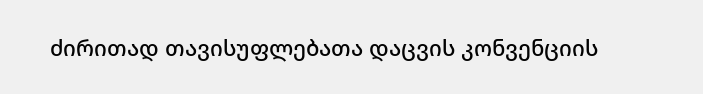ძირითად თავისუფლებათა დაცვის კონვენციის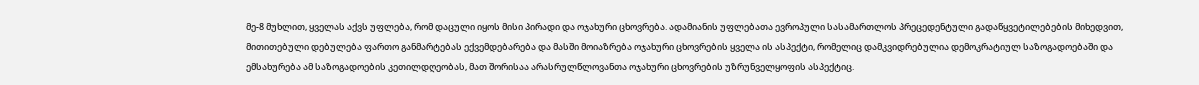მე-8 მუხლით, ყველას აქვს უფლება, რომ დაცული იყოს მისი პირადი და ოჯახური ცხოვრება. ადამიანის უფლებათა ევროპული სასამართლოს პრეცედენტული გადაწყვეტილებების მიხედვით, მითითებული დებულება ფართო განმარტებას ექვემდებარება და მასში მოიაზრება ოჯახური ცხოვრების ყველა ის ასპექტი, რომელიც დამკვიდრებულია დემოკრატიულ საზოგადოებაში და ემსახურება ამ საზოგადოების კეთილდღეობას, მათ შორისაა არასრულწლოვანთა ოჯახური ცხოვრების უზრუნველყოფის ასპექტიც.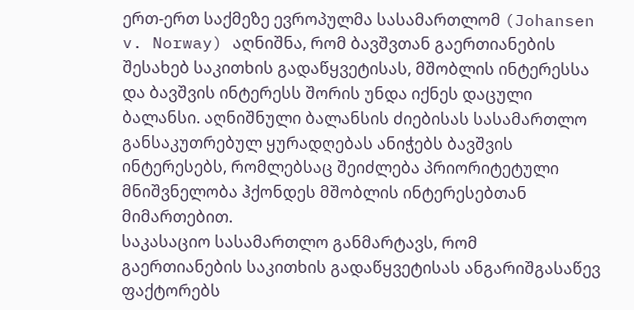ერთ-ერთ საქმეზე ევროპულმა სასამართლომ (Johansen v. Norway) აღნიშნა, რომ ბავშვთან გაერთიანების შესახებ საკითხის გადაწყვეტისას, მშობლის ინტერესსა და ბავშვის ინტერესს შორის უნდა იქნეს დაცული ბალანსი. აღნიშნული ბალანსის ძიებისას სასამართლო განსაკუთრებულ ყურადღებას ანიჭებს ბავშვის ინტერესებს, რომლებსაც შეიძლება პრიორიტეტული მნიშვნელობა ჰქონდეს მშობლის ინტერესებთან მიმართებით.
საკასაციო სასამართლო განმარტავს, რომ გაერთიანების საკითხის გადაწყვეტისას ანგარიშგასაწევ ფაქტორებს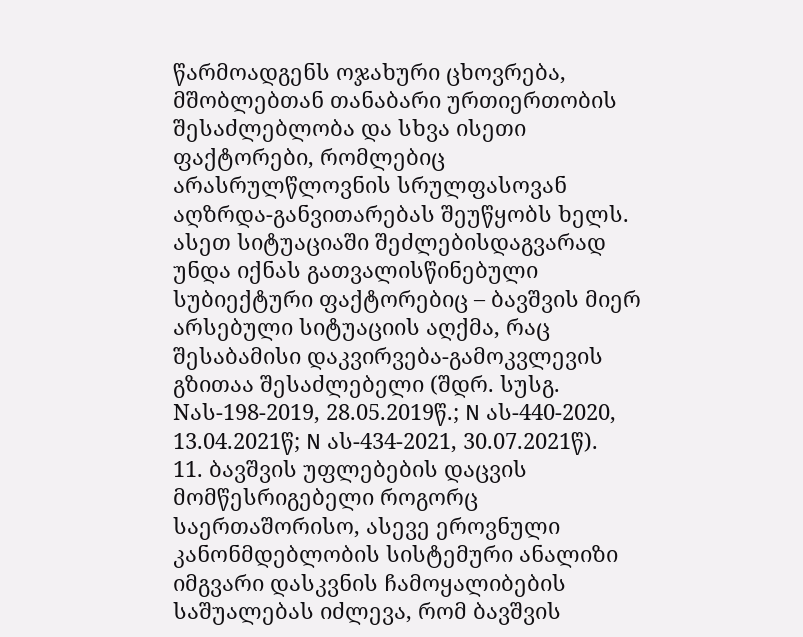წარმოადგენს ოჯახური ცხოვრება, მშობლებთან თანაბარი ურთიერთობის შესაძლებლობა და სხვა ისეთი ფაქტორები, რომლებიც არასრულწლოვნის სრულფასოვან აღზრდა-განვითარებას შეუწყობს ხელს. ასეთ სიტუაციაში შეძლებისდაგვარად უნდა იქნას გათვალისწინებული სუბიექტური ფაქტორებიც – ბავშვის მიერ არსებული სიტუაციის აღქმა, რაც შესაბამისი დაკვირვება-გამოკვლევის გზითაა შესაძლებელი (შდრ. სუსგ. Nას-198-2019, 28.05.2019წ.; N ას-440-2020, 13.04.2021წ; N ას-434-2021, 30.07.2021წ).
11. ბავშვის უფლებების დაცვის მომწესრიგებელი როგორც საერთაშორისო, ასევე ეროვნული კანონმდებლობის სისტემური ანალიზი იმგვარი დასკვნის ჩამოყალიბების საშუალებას იძლევა, რომ ბავშვის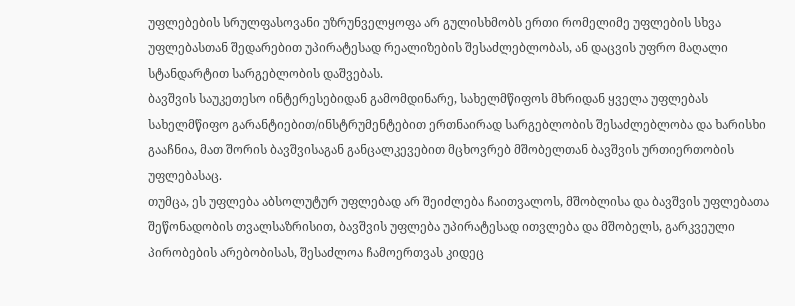უფლებების სრულფასოვანი უზრუნველყოფა არ გულისხმობს ერთი რომელიმე უფლების სხვა უფლებასთან შედარებით უპირატესად რეალიზების შესაძლებლობას, ან დაცვის უფრო მაღალი სტანდარტით სარგებლობის დაშვებას.
ბავშვის საუკეთესო ინტერესებიდან გამომდინარე, სახელმწიფოს მხრიდან ყველა უფლებას სახელმწიფო გარანტიებით/ინსტრუმენტებით ერთნაირად სარგებლობის შესაძლებლობა და ხარისხი გააჩნია, მათ შორის ბავშვისაგან განცალკევებით მცხოვრებ მშობელთან ბავშვის ურთიერთობის უფლებასაც.
თუმცა, ეს უფლება აბსოლუტურ უფლებად არ შეიძლება ჩაითვალოს, მშობლისა და ბავშვის უფლებათა შეწონადობის თვალსაზრისით, ბავშვის უფლება უპირატესად ითვლება და მშობელს, გარკვეული პირობების არებობისას, შესაძლოა ჩამოერთვას კიდეც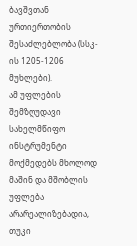ბავშვთან ურთიერთობის შესაძლებლობა (სსკ-ის 1205-1206 მუხლები).
ამ უფლების შემზღუდავი სახელმწიფო ინსტრუმენტი მოქმედებს მხოლოდ მაშინ და მშობლის უფლება არარეალიზებადია, თუკი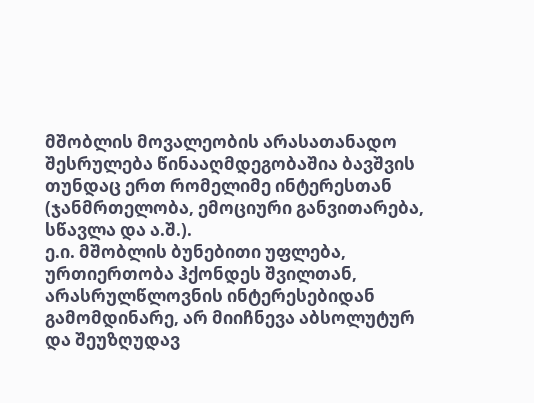მშობლის მოვალეობის არასათანადო შესრულება წინააღმდეგობაშია ბავშვის თუნდაც ერთ რომელიმე ინტერესთან (ჯანმრთელობა, ემოციური განვითარება, სწავლა და ა.შ.).
ე.ი. მშობლის ბუნებითი უფლება, ურთიერთობა ჰქონდეს შვილთან, არასრულწლოვნის ინტერესებიდან გამომდინარე, არ მიიჩნევა აბსოლუტურ და შეუზღუდავ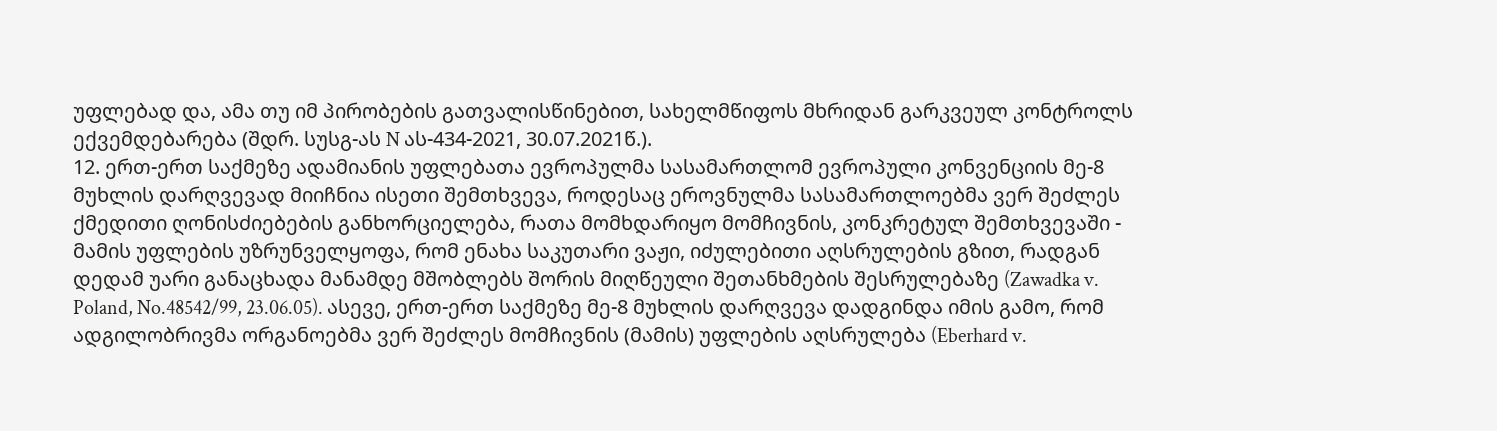უფლებად და, ამა თუ იმ პირობების გათვალისწინებით, სახელმწიფოს მხრიდან გარკვეულ კონტროლს ექვემდებარება (შდრ. სუსგ-ას N ას-434-2021, 30.07.2021წ.).
12. ერთ-ერთ საქმეზე ადამიანის უფლებათა ევროპულმა სასამართლომ ევროპული კონვენციის მე-8 მუხლის დარღვევად მიიჩნია ისეთი შემთხვევა, როდესაც ეროვნულმა სასამართლოებმა ვერ შეძლეს ქმედითი ღონისძიებების განხორციელება, რათა მომხდარიყო მომჩივნის, კონკრეტულ შემთხვევაში - მამის უფლების უზრუნველყოფა, რომ ენახა საკუთარი ვაჟი, იძულებითი აღსრულების გზით, რადგან დედამ უარი განაცხადა მანამდე მშობლებს შორის მიღწეული შეთანხმების შესრულებაზე (Zawadka v. Poland, No.48542/99, 23.06.05). ასევე, ერთ-ერთ საქმეზე მე-8 მუხლის დარღვევა დადგინდა იმის გამო, რომ ადგილობრივმა ორგანოებმა ვერ შეძლეს მომჩივნის (მამის) უფლების აღსრულება (Eberhard v.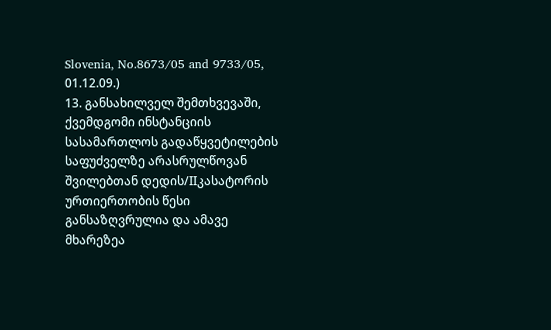Slovenia, No.8673/05 and 9733/05, 01.12.09.)
13. განსახილველ შემთხვევაში, ქვემდგომი ინსტანციის სასამართლოს გადაწყვეტილების საფუძველზე არასრულწოვან შვილებთან დედის/IIკასატორის ურთიერთობის წესი განსაზღვრულია და ამავე მხარეზეა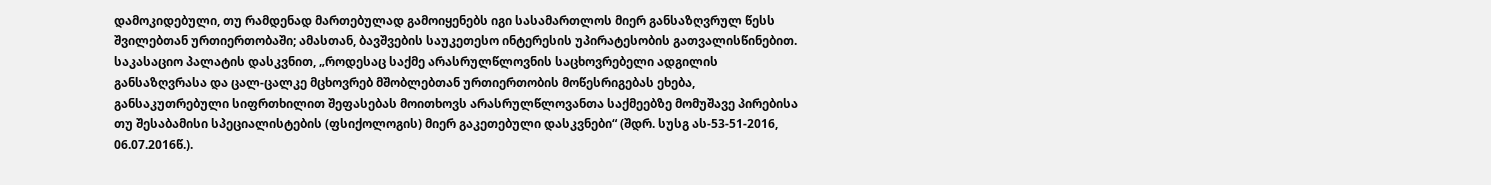დამოკიდებული, თუ რამდენად მართებულად გამოიყენებს იგი სასამართლოს მიერ განსაზღვრულ წესს შვილებთან ურთიერთობაში; ამასთან, ბავშვების საუკეთესო ინტერესის უპირატესობის გათვალისწინებით. საკასაციო პალატის დასკვნით, „როდესაც საქმე არასრულწლოვნის საცხოვრებელი ადგილის განსაზღვრასა და ცალ-ცალკე მცხოვრებ მშობლებთან ურთიერთობის მოწესრიგებას ეხება, განსაკუთრებული სიფრთხილით შეფასებას მოითხოვს არასრულწლოვანთა საქმეებზე მომუშავე პირებისა თუ შესაბამისი სპეციალისტების (ფსიქოლოგის) მიერ გაკეთებული დასკვნები“ (შდრ. სუსგ ას-53-51-2016, 06.07.2016წ.).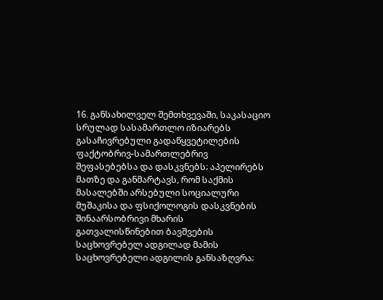16. განსახილველ შემთხვევაში, საკასაციო სრულად სასამართლო იზიარებს გასაჩივრებული გადაწყვეტილების ფაქტობრივ-სამართლებრივ შეფასებებსა და დასკვნებს; აპელირებს მათზე და განმარტავს, რომ საქმის მასალებში არსებული სოციალური მუშაკისა და ფსიქოლოგის დასკვნების შინაარსობრივი მხარის გათვალისწინებით ბავშვების საცხოვრებელ ადგილად მამის საცხოვრებელი ადგილის განსაზღვრა;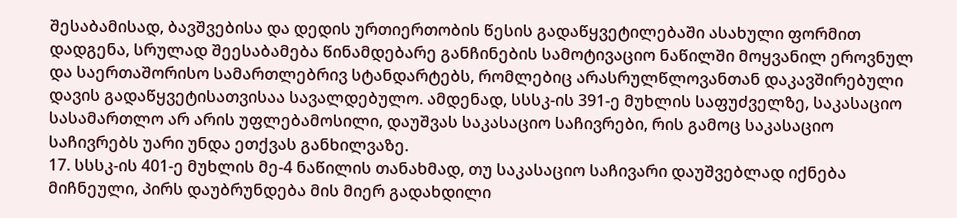შესაბამისად, ბავშვებისა და დედის ურთიერთობის წესის გადაწყვეტილებაში ასახული ფორმით დადგენა, სრულად შეესაბამება წინამდებარე განჩინების სამოტივაციო ნაწილში მოყვანილ ეროვნულ და საერთაშორისო სამართლებრივ სტანდარტებს, რომლებიც არასრულწლოვანთან დაკავშირებული დავის გადაწყვეტისათვისაა სავალდებულო. ამდენად, სსსკ-ის 391-ე მუხლის საფუძველზე, საკასაციო სასამართლო არ არის უფლებამოსილი, დაუშვას საკასაციო საჩივრები, რის გამოც საკასაციო საჩივრებს უარი უნდა ეთქვას განხილვაზე.
17. სსსკ-ის 401-ე მუხლის მე-4 ნაწილის თანახმად, თუ საკასაციო საჩივარი დაუშვებლად იქნება მიჩნეული, პირს დაუბრუნდება მის მიერ გადახდილი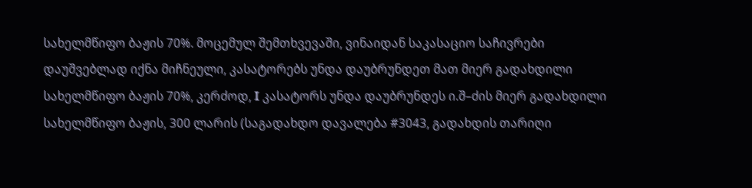სახელმწიფო ბაჟის 70%. მოცემულ შემთხვევაში, ვინაიდან საკასაციო საჩივრები დაუშვებლად იქნა მიჩნეული, კასატორებს უნდა დაუბრუნდეთ მათ მიერ გადახდილი სახელმწიფო ბაჟის 70%, კერძოდ, I კასატორს უნდა დაუბრუნდეს ი.შ–ძის მიერ გადახდილი სახელმწიფო ბაჟის, 300 ლარის (საგადახდო დავალება #3043, გადახდის თარიღი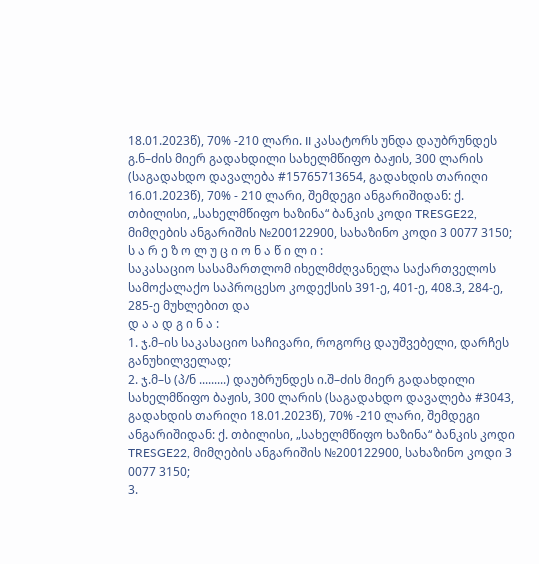18.01.2023წ), 70% -210 ლარი. II კასატორს უნდა დაუბრუნდეს გ.ნ–ძის მიერ გადახდილი სახელმწიფო ბაჟის, 300 ლარის (საგადახდო დავალება #15765713654, გადახდის თარიღი 16.01.2023წ), 70% - 210 ლარი, შემდეგი ანგარიშიდან: ქ. თბილისი, „სახელმწიფო ხაზინა“ ბანკის კოდი TRESGE22, მიმღების ანგარიშის №200122900, სახაზინო კოდი 3 0077 3150;
ს ა რ ე ზ ო ლ უ ც ი ო ნ ა წ ი ლ ი :
საკასაციო სასამართლომ იხელმძღვანელა საქართველოს სამოქალაქო საპროცესო კოდექსის 391-ე, 401-ე, 408.3, 284-ე, 285-ე მუხლებით და
დ ა ა დ გ ი ნ ა :
1. ჯ.მ–ის საკასაციო საჩივარი, როგორც დაუშვებელი, დარჩეს განუხილველად;
2. ჯ.მ–ს (პ/ნ .........) დაუბრუნდეს ი.შ–ძის მიერ გადახდილი სახელმწიფო ბაჟის, 300 ლარის (საგადახდო დავალება #3043, გადახდის თარიღი 18.01.2023წ), 70% -210 ლარი, შემდეგი ანგარიშიდან: ქ. თბილისი, „სახელმწიფო ხაზინა“ ბანკის კოდი TRESGE22, მიმღების ანგარიშის №200122900, სახაზინო კოდი 3 0077 3150;
3.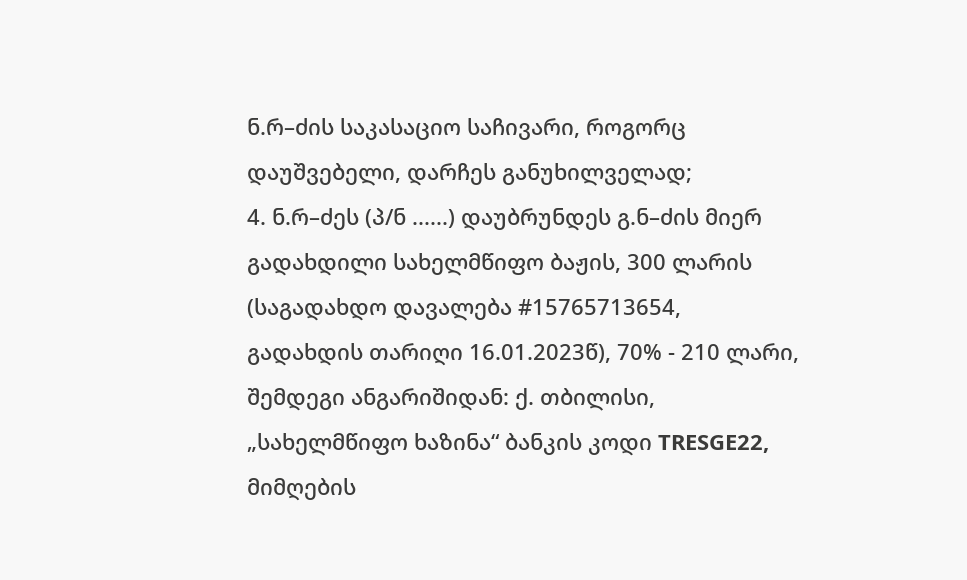ნ.რ–ძის საკასაციო საჩივარი, როგორც დაუშვებელი, დარჩეს განუხილველად;
4. ნ.რ–ძეს (პ/ნ ......) დაუბრუნდეს გ.ნ–ძის მიერ გადახდილი სახელმწიფო ბაჟის, 300 ლარის (საგადახდო დავალება #15765713654, გადახდის თარიღი 16.01.2023წ), 70% - 210 ლარი, შემდეგი ანგარიშიდან: ქ. თბილისი, „სახელმწიფო ხაზინა“ ბანკის კოდი TRESGE22, მიმღების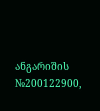ანგარიშის №200122900,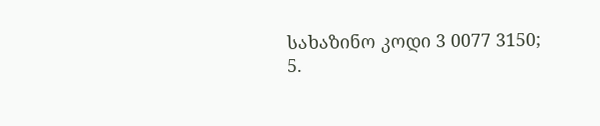სახაზინო კოდი 3 0077 3150;
5.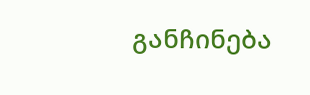განჩინება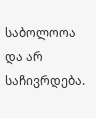საბოლოოა და არ საჩივრდება.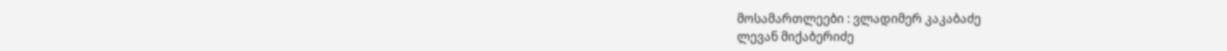მოსამართლეები : ვლადიმერ კაკაბაძე
ლევან მიქაბერიძე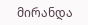მირანდა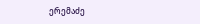ერემაძე